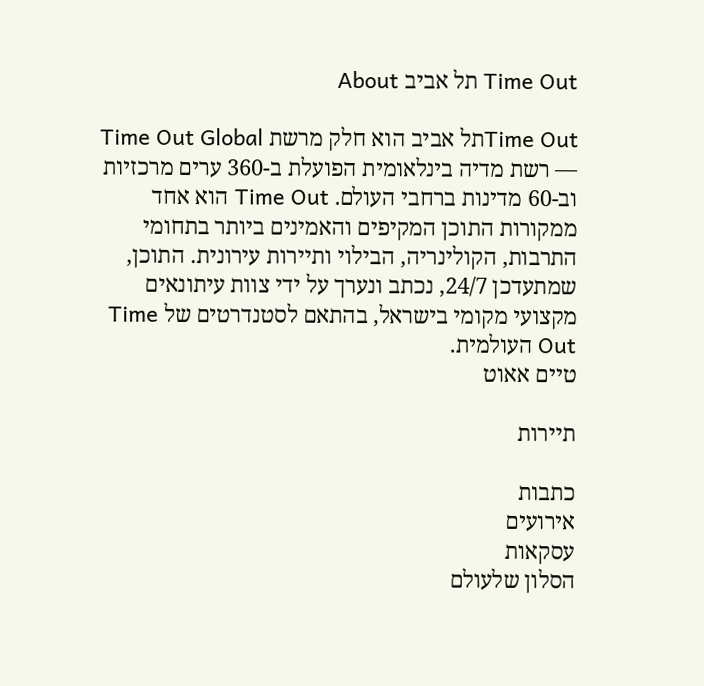Time Out תל אביב About

Time Outתל אביב הוא חלק מרשת Time Out Global — רשת מדיה בינלאומית הפועלת ב-360 ערים מרכזיות וב-60 מדינות ברחבי העולם. Time Out הוא אחד ממקורות התוכן המקיפים והאמינים ביותר בתחומי התרבות, הקולינריה, הבילוי ותיירות עירונית. התוכן, שמתעדכן 24/7, נכתב ונערך על ידי צוות עיתונאים מקצועי מקומי בישראל, בהתאם לסטנדרטים של Time Out העולמית.
טיים אאוט

תיירות

כתבות
אירועים
עסקאות
הסלון שלעולם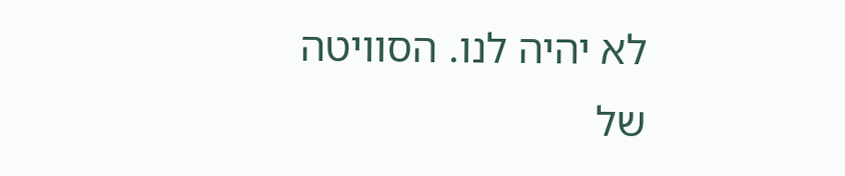לא יהיה לנו. הסוויטה של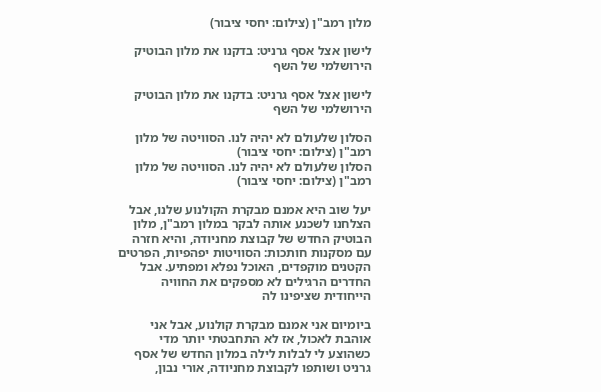מלון רמב"ן (צילום: יחסי ציבור)

לישון אצל אסף גרניט: בדקנו את מלון הבוטיק הירושלמי של השף

לישון אצל אסף גרניט: בדקנו את מלון הבוטיק הירושלמי של השף

הסלון שלעולם לא יהיה לנו. הסוויטה של מלון רמב"ן (צילום: יחסי ציבור)
הסלון שלעולם לא יהיה לנו. הסוויטה של מלון רמב"ן (צילום: יחסי ציבור)

יעל שוב היא אמנם מבקרת הקולנוע שלנו, אבל הצלחנו לשכנע אותה לבקר במלון רמב"ן, מלון הבוטיק החדש של קבוצת מחניודה, והיא חזרה עם מסקנות חותכות: הסוויטות יפהפיות, הפרטים הקטנים מוקפדים, האוכל נפלא ומפתיע. אבל החדרים הרגילים לא מספקים את החוויה הייחודית שציפינו לה

ביומיום אני אמנם מבקרת קולנוע, אבל אני אוהבת לאכול, אז לא התחבטתי יותר מדי כשהוצע לי לבלות לילה במלון החדש של אסף גרניט ושותפו לקבוצת מחניודה, אורי נבון,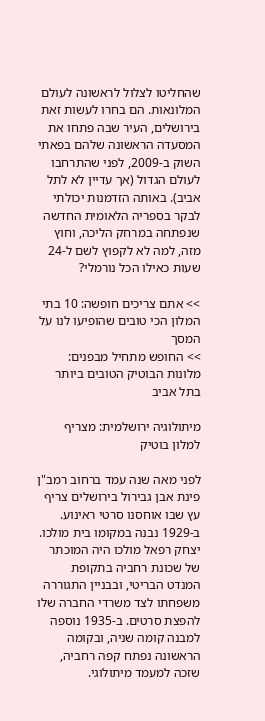שהחליטו לצלול לראשונה לעולם המלונאות. הם בחרו לעשות זאת בירושלים, העיר שבה פתחו את המסעדה הראשונה שלהם בפאתי השוק ב-2009, לפני שהתרחבו לעולם הגדול (אך עדיין לא לתל אביב). באותה הזדמנות יכולתי לבקר בספריה הלאומית החדשה שנפתחה במרחק הליכה, וחוץ מזה, למה לא לקפוץ לשם ל-24 שעות כאילו הכל נורמלי?

>> אתם צריכים חופשה: 10 בתי המלון הכי טובים שהופיעו לנו על המסך
>> החופש מתחיל מבפנים: מלונות הבוטיק הטובים ביותר בתל אביב

מיתולוגיה ירושלמית: מצריף למלון בוטיק

לפני מאה שנה עמד ברחוב רמב"ן פינת אבן גבירול בירושלים צריף עץ שבו אוחסנו סרטי ראינוע. ב-1929 נבנה במקומו בית מולכו. יצחק רפאל מולכו היה המוכתר של שכונת רחביה בתקופת המנדט הבריטי, ובבניין התגוררה משפחתו לצד משרדי החברה שלו להפצת סרטים. ב-1935 נוספה למבנה קומה שניה, ובקומה הראשונה נפתח קפה רחביה, שזכה למעמד מיתולוגי.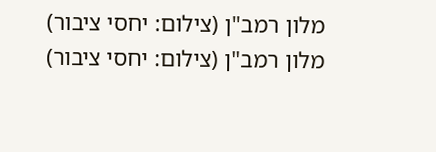מלון רמב"ן (צילום: יחסי ציבור)
מלון רמב"ן (צילום: יחסי ציבור)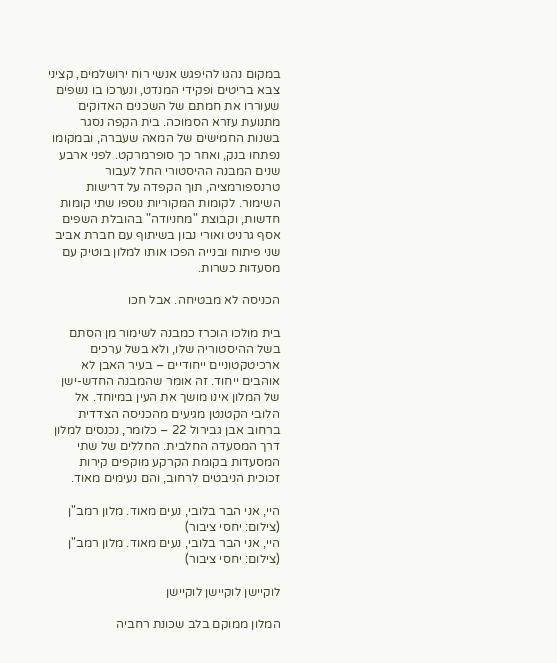במקום נהגו להיפגש אנשי רוח ירושלמים, קציני צבא בריטים ופקידי המנדט, ונערכו בו נשפים שעוררו את חמתם של השכנים האדוקים מתנועת עזרא הסמוכה. בית הקפה נסגר בשנות החמישים של המאה שעברה, ובמקומו נפתחו בנק, ואחר כך סופרמרקט. לפני ארבע שנים המבנה ההיסטורי החל לעבור טרנספורמציה, תוך הקפדה על דרישות השימור. לקומות המקוריות נוספו שתי קומות חדשות, וקבוצת "מחניודה" בהובלת השפים אסף גרניט ואורי נבון בשיתוף עם חברת אביב שני פיתוח ובנייה הפכו אותו למלון בוטיק עם מסעדות כשרות.

הכניסה לא מבטיחה. אבל חכו

בית מולכו הוכרז כמבנה לשימור מן הסתם בשל ההיסטוריה שלו, ולא בשל ערכים ארכיטקטוניים ייחודיים – בעיר האבן לא אוהבים ייחוד. זה אומר שהמבנה החדש-ישן של המלון אינו מושך את העין במיוחד. אל הלובי הקטנטן מגיעים מהכניסה הצדדית ברחוב אבן גבירול 22 – כלומר, נכנסים למלון דרך המסעדה החלבית. החללים של שתי המסעדות בקומת הקרקע מוקפים קירות זכוכית הניבטים לרחוב, והם נעימים מאוד.

היי, אני הבר בלובי, נעים מאוד. מלון רמב"ן (צילום: יחסי ציבור)
היי, אני הבר בלובי, נעים מאוד. מלון רמב"ן (צילום: יחסי ציבור)

לוקיישן לוקיישן לוקיישן

המלון ממוקם בלב שכונת רחביה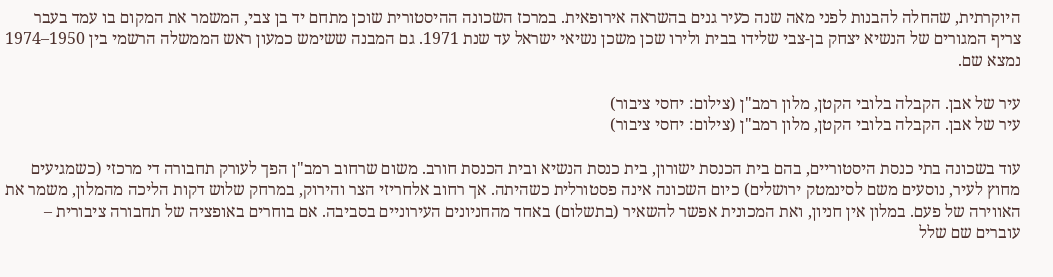היוקרתית, שהחלה להבנות לפני מאה שנה כעיר גנים בהשראה אירופאית. במרכז השכונה ההיסטורית שוכן מתחם יד בן צבי, המשמר את המקום בו עמד בעבר צריף המגורים של הנשיא יצחק בן-צבי שלידו בבית ולירו שכן משכן נשיאי ישראל עד שנת 1971. גם המבנה ששימש כמעון ראש הממשלה הרשמי בין 1950–1974 נמצא שם.

עיר של אבן. הקבלה בלובי הקטן, מלון רמב"ן (צילום: יחסי ציבור)
עיר של אבן. הקבלה בלובי הקטן, מלון רמב"ן (צילום: יחסי ציבור)

עוד בשכונה בתי כנסת היסטוריים, בהם בית הכנסת ישורון, בית כנסת הנשיא ובית הכנסת חורב. משום שרחוב רמב"ן הפך לעורק תחבורה די מרכזי (כשמגיעים מחוץ לעיר, נוסעים משם לסינמטק ירושלים) כיום השכונה אינה פסטורלית כשהיתה. אך רחוב אלחריזי הצר והירוק, במרחק שלוש דקות הליכה מהמלון, משמר את האווירה של פעם. במלון אין חניון, ואת המכונית אפשר להשאיר (בתשלום) באחד מהחניונים העירוניים בסביבה. אם בוחרים באופציה של תחבורה ציבורית – עוברים שם שלל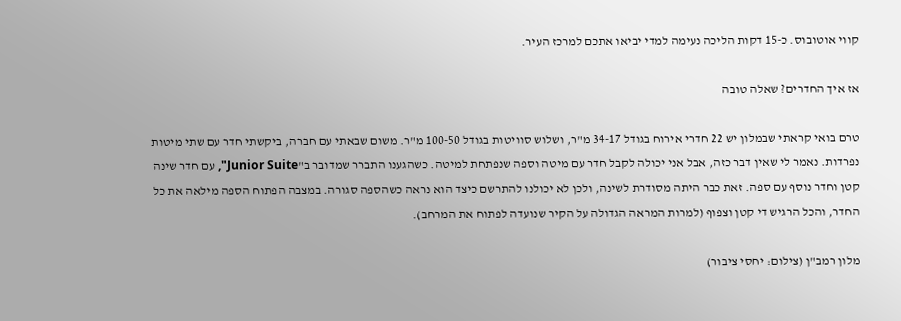קווי אוטובוס. כ-15 דקות הליכה נעימה למדי יביאו אתכם למרכז העיר.

אז איך החדרים? שאלה טובה

טרם בואי קראתי שבמלון יש 22 חדרי אירוח בגודל 34-17 מ"ר, ושלוש סוויטות בגודל 100-50 מ"ר. משום שבאתי עם חברה, ביקשתי חדר עם שתי מיטות נפרדות. נאמר לי שאין דבר כזה, אבל אני יכולה לקבל חדר עם מיטה וספה שנפתחת למיטה. כשהגענו התברר שמדובר ב"Junior Suite", עם חדר שינה קטן וחדר נוסף עם ספה. זאת כבר היתה מסודרת לשינה, ולכן לא יכולנו להתרשם כיצד הוא נראה כשהספה סגורה. במצבה הפתוח הספה מילאה את כל החדר, והכל הרגיש די קטן וצפוף (למרות המראה הגדולה על הקיר שנועדה לפתוח את המרחב).

מלון רמב"ן (צילום: יחסי ציבור)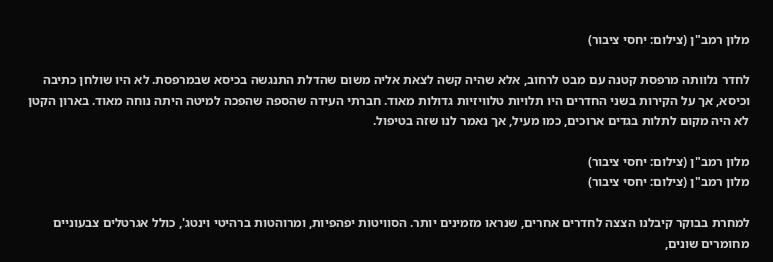מלון רמב"ן (צילום: יחסי ציבור)

לחדר נלוותה מרפסת קטנה עם מבט לרחוב, אלא שהיה קשה לצאת אליה משום שהדלת התנגשה בכיסא שבמרפסת. לא היו שולחן כתיבה וכיסא, אך על הקירות בשני החדרים היו תלויות טלוויזיות גדולות מאוד. חברתי העידה שהספה שהפכה למיטה היתה נוחה מאוד. בארון הקטן לא היה מקום לתלות בגדים ארוכים, כמו מעיל, אך נאמר לנו שזה בטיפול.

מלון רמב"ן (צילום: יחסי ציבור)
מלון רמב"ן (צילום: יחסי ציבור)

למחרת בבוקר קיבלנו הצצה לחדרים אחרים, שנראו מזמינים יותר. הסוויטות יפהפיות, ומרוהטות ברהיטי וינטג', כולל אגרטלים צבעוניים מחומרים שונים,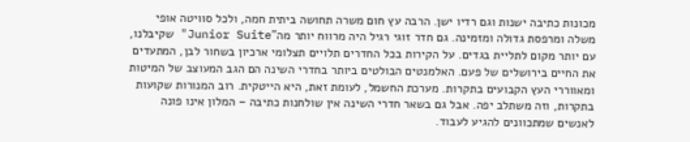מכונות כתיבה ישנות וגם רדיו ישן. הרבה עץ חום משרה תחושה ביתית חמה, ולכל סוויטה אופי משלה ומרפסת גדולה ומזמינה. גם חדר זוגי רגיל היה מרווח יותר מה"Junior Suite" שקיבלנו, עם יותר מקום לתליית בגדים. על הקירות בכל החדרים תלויים תצלומי ארכיון בשחור לבן, המתעדים את החיים בירושלים של פעם. האלמנטים הבולטים ביותר בחדרי השינה הם הגב המעוצב של המיטות ומאווררי העץ הקבועים בתקרות. מערכת החשמל, לעומת זאת, היא הייטקית. רוב המנורות שקועות בתקרות, וזה משתלב יפה. אבל גם בשאר חדרי השינה אין שולחנות כתיבה – המלון אינו פונה לאנשים שמתכוונים להגיע לעבוד.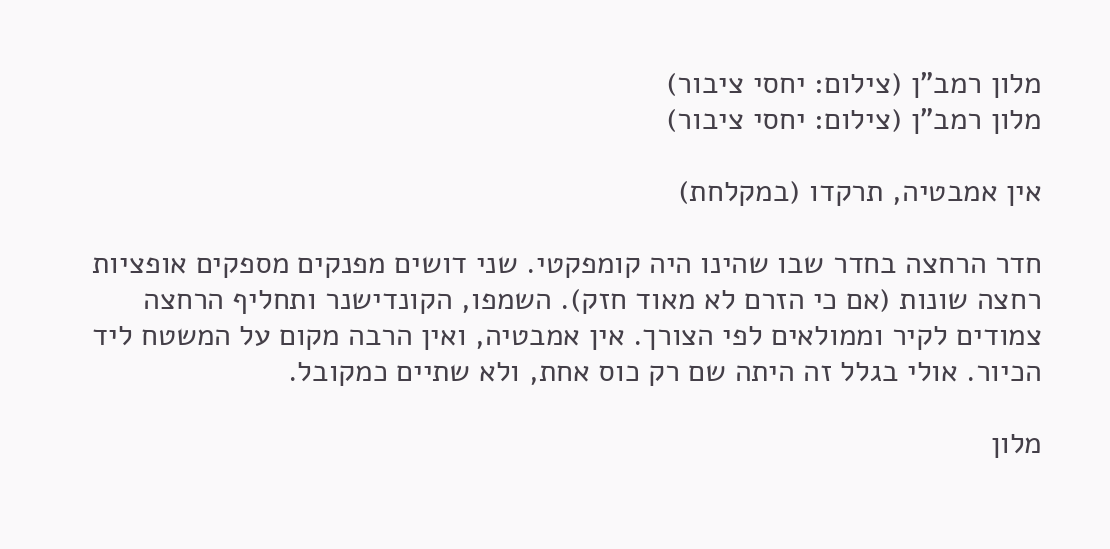מלון רמב"ן (צילום: יחסי ציבור)
מלון רמב"ן (צילום: יחסי ציבור)

אין אמבטיה, תרקדו (במקלחת)

חדר הרחצה בחדר שבו שהינו היה קומפקטי. שני דושים מפנקים מספקים אופציות רחצה שונות (אם כי הזרם לא מאוד חזק). השמפו, הקונדישנר ותחליף הרחצה צמודים לקיר וממולאים לפי הצורך. אין אמבטיה, ואין הרבה מקום על המשטח ליד הכיור. אולי בגלל זה היתה שם רק כוס אחת, ולא שתיים כמקובל.

מלון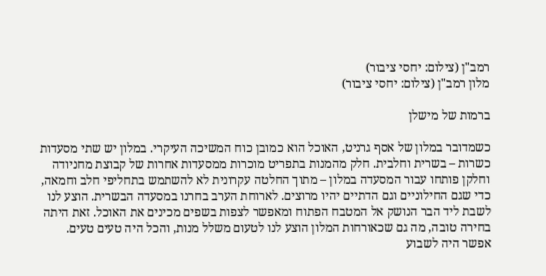רמב"ן (צילום: יחסי ציבור)
מלון רמב"ן (צילום: יחסי ציבור)

ברמות של מישלן

כשמדובר במלון של אסף גרניט, האוכל הוא כמובן כוח המשיכה העיקרי. במלון יש שתי מסעדות כשרות – בשרית וחלבית. חלק מהמנות בתפריט מוכרות ממסעדות אחרות של קבוצת מחניודה וחלקן פותחו עבור המסעדה במלון – מתוך החלטה עקרונית לא להשתמש בתחליפי חלב וחמאה, כדי שגם החילוניים וגם הדתיים יהיו מרוצים. לארוחת הערב בחרנו במסעדה הבשרית. הוצע לנו לשבת ליד הבר הנושק אל המטבח הפתוח ומאפשר לצפות בשפים מכינים את האוכל. זאת היתה בחירה טובה, מה גם שכאורחות המלון הוצע לנו לטעום משלל מנות, והכל היה טעים טעים. אפשר היה לשבוע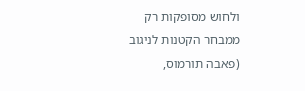ולחוש מסופקות רק ממבחר הקטנות לניגוב (פאבה תורמוס,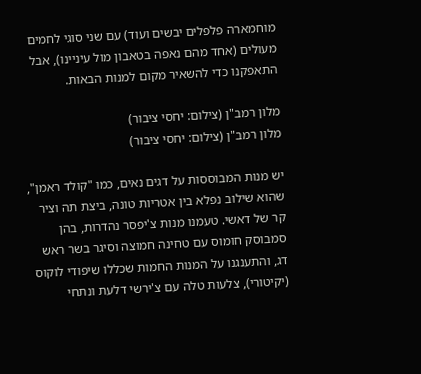מוחמארה פלפלים יבשים ועוד) עם שני סוגי לחמים מעולים (אחד מהם נאפה בטאבון מול עיניינו), אבל התאפקנו כדי להשאיר מקום למנות הבאות.

מלון רמב"ן (צילום: יחסי ציבור)
מלון רמב"ן (צילום: יחסי ציבור)

יש מנות המבוססות על דגים נאים, כמו "קולד ראמן", שהוא שילוב נפלא בין אטריות טונה, ביצת תה וציר קר של דאשי. טעמנו מנות צ'יפסר נהדרות, בהן סמבוסק חומוס עם טחינה חמוצה וסיגר בשר ראש דג, והתענגנו על המנות החמות שכללו שיפודי לוקוס (יקיטורי), צלעות טלה עם צ'ירשי דלעת ונתחי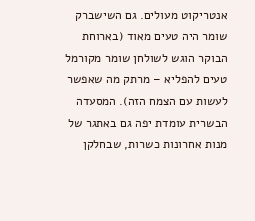אנטריקוט מעולים. גם השישברק שומר היה טעים מאוד (בארוחת הבוקר הוגש לשולחן שומר מקורמל טעים להפליא – מרתק מה שאפשר לעשות עם הצמח הזה). המסעדה הבשרית עומדת יפה גם באתגר של מנות אחרונות כשרות, שבחלקן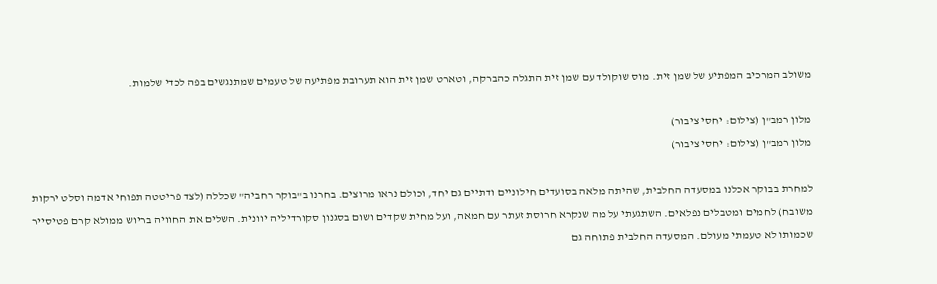משולב המרכיב המפתיע של שמן זית. מוס שוקולד עם שמן זית התגלה כהברקה, וטארט שמן זית הוא תערובת מפתיעה של טעמים שמתנגשים בפה לכדי שלמות.

מלון רמב"ן (צילום: יחסי ציבור)
מלון רמב"ן (צילום: יחסי ציבור)

למחרת בבוקר אכלנו במסעדה החלבית, שהיתה מלאה בסועדים חילוניים ודתיים גם יחד, וכולם נראו מרוצים. בחרנו ב"בוקר רחביה" שכללה (לצד פריטטה תפוחי אדמה וסלט ירקות משובח) לחמים ומטבלים נפלאים. השתגעתי על מה שנקרא חרוסת זעתר עם חמאה, ועל מחית שקדים ושום בסגנון סקורדיליה יוונית. השלים את החוויה בריוש ממולא קרם פטיסייר שכמותו לא טעמתי מעולם. המסעדה החלבית פתוחה גם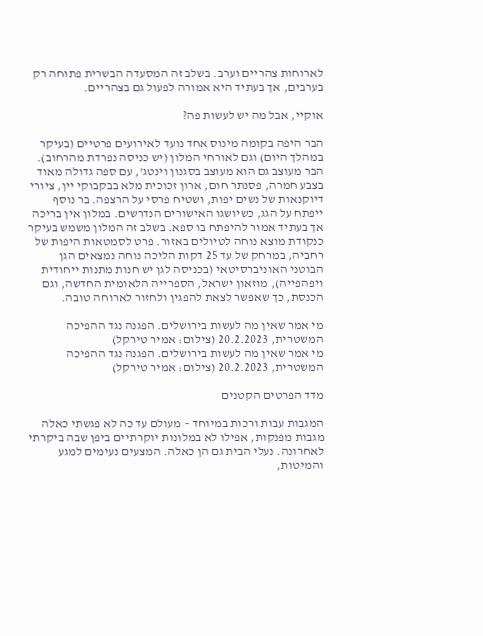לארוחות צהריים וערב. בשלב זה המסעדה הבשרית פתוחה רק בערבים, אך בעתיד היא אמורה לפעול גם בצהריים.

אוקיי, אבל מה יש לעשות פה?

הבר היפה בקומה מינוס אחד נועד לאירועים פרטיים (בעיקר במהלך היום) וגם לאורחי המלון (יש כניסה נפרדת מהרחוב). הבר מעוצב גם הוא מעוצב בסגנון וינטג', עם ספה גדולה מאוד בצבע חמרה, פסנתר חום, ארון זכוכית מלא בבקבוקי יין, ציורי דיוקנאות של נשים יפות, ושטיח פרסי על הרצפה. בר נוסף ייפתח על הגג, כשיושגו האישורים הנדרשים. במלון אין בריכה אך בעתיד אמור להיפתח בו ספא. בשלב זה המלון משמש בעיקר כנקודת מוצא נוחה לטיולים באזור. פרט לסמטאות היפות של רחביה, במרחק של עד 25 דקות הליכה נוחה נמצאים הגן הבוטני האוניברסיטאי (בכניסה לגן יש חנות מתנות ייחודית ויפהפייה), מוזאון ישראל, הספרייה הלאומית החדשה, וגם הכנסת, כך שאפשר לצאת להפגין ולחזור לארוחה טובה.

מי אמר שאין מה לעשות בירושלים. הפגנה נגד ההפיכה המשטרית, 20.2.2023 (צילום: אמיר טירקל)
מי אמר שאין מה לעשות בירושלים. הפגנה נגד ההפיכה המשטרית, 20.2.2023 (צילום: אמיר טירקל)

מדד הפרטים הקטנים

המגבות עבות ורכות במיוחד – מעולם עד כה לא פגשתי כאלה מגבות מפנקות, אפילו לא במלונות יוקרתיים ביפן שבה ביקרתי לאחרונה. נעלי הבית גם הן כאלה. המצעים נעימים למגע והמיטות,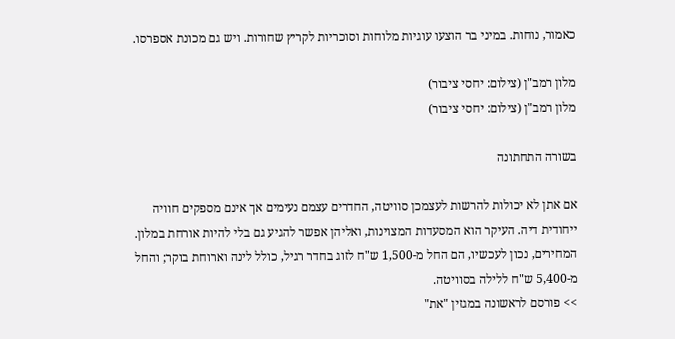כאמור, נוחות. במיני בר הוצעו עוגיות מלוחות וסוכריות לקריץ שחורות. ויש גם מכונת אספרסו.

מלון רמב"ן (צילום: יחסי ציבור)
מלון רמב"ן (צילום: יחסי ציבור)

בשורה התחתונה

אם אתן לא יכולות להרשות לעצמכן סוויטה, החדרים עצמם נעימים אך אינם מספקים חוויה ייחודית דיה. העיקר הוא המסעדות המצוינות, ואליהן אפשר להגיע גם בלי להיות אורחת במלון. המחירים, נכון לעכשיו, הם החל מ-1,500 ש"ח לזוג בחדר רגיל, כולל לינה וארוחת בוקר; והחל מ-5,400 ש"ח ללילה בסוויטה.
>> פורסם לראשונה במגזין "את"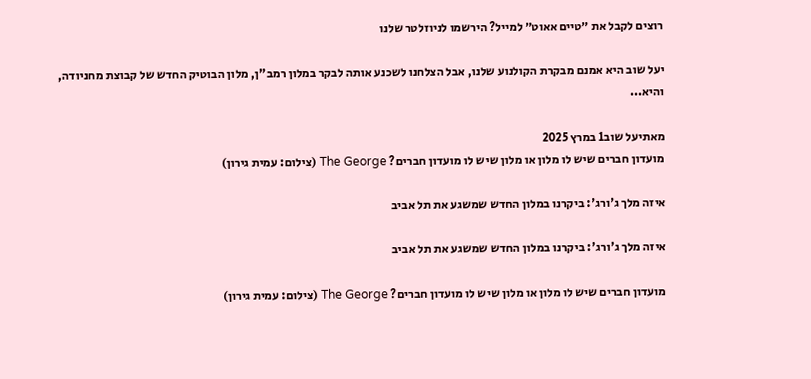רוצים לקבל את ״טיים אאוט״ למייל? הירשמו לניוזלטר שלנו

יעל שוב היא אמנם מבקרת הקולנוע שלנו, אבל הצלחנו לשכנע אותה לבקר במלון רמב"ן, מלון הבוטיק החדש של קבוצת מחניודה, והיא...

מאתיעל שוב1 במרץ 2025
מועדון חברים שיש לו מלון או מלון שיש לו מועדון חברים? The George (צילום: עמית גירון)

איזה מלך ג'ורג': ביקרנו במלון החדש שמשגע את תל אביב

איזה מלך ג'ורג': ביקרנו במלון החדש שמשגע את תל אביב

מועדון חברים שיש לו מלון או מלון שיש לו מועדון חברים? The George (צילום: עמית גירון)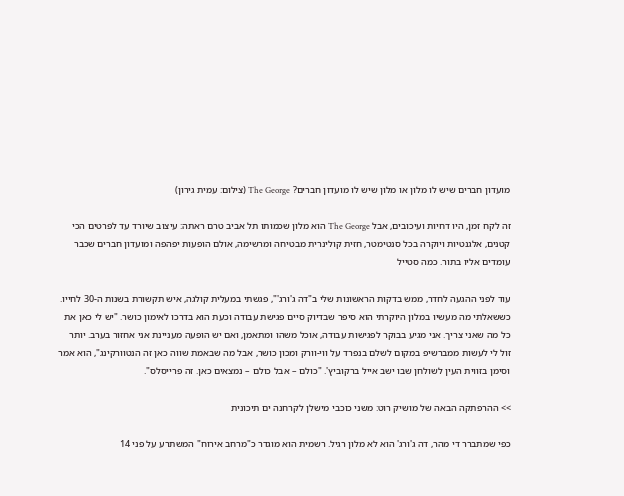מועדון חברים שיש לו מלון או מלון שיש לו מועדון חברים? The George (צילום: עמית גירון)

זה לקח זמן, היו דחיות ועיכובים, אבל The George הוא מלון שכמותו תל אביב טרם ראתה: עיצוב שיורד עד לפרטים הכי קטנים, אלגנטיות ויוקרה בכל סנטימטר, חזית קולינרית מבטיחה ומרשימה, אולם הופעות יפהפה ומועדון חברים שכבר עומדים אליו בתור. כמה סטייל

עוד לפני ההגעה לחדר, ממש בדקות הראשונות שלי ב"דה ג'ורג'", פגשתי במעלית קולגה, איש תקשורת בשנות ה-30 לחייו. כששאלתי מה מעשיו במלון היוקרתי הוא סיפר שבדיוק סיים פגישת עבודה וכעת הוא בדרכו לאימון כושר. "יש לי כאן את כל מה שאני צריך. אני מגיע בבוקר לפגישות עבודה, אוכל משהו ומתאמן, ואם יש הופעה מעניינת אני אחזור בערב. יותר זול לי לעשות ממברשיפ במקום לשלם בנפרד על ווי-וורק ומכון כושר, אבל מה שבאמת שווה כאן זה הנטוורקינג", הוא אמר וסימן בזווית העין לשולחן שבו ישב אייל ברקוביץ'. "כולם – אבל כולם – נמצאים כאן. זה פרייסלס".

>> ההרפתקה הבאה של מושיק רוט: משני כוכבי מישלן לקרחנה ים תיכונית

כפי שמתברר די מהר, דה ג'ורג' הוא לא מלון רגיל. רשמית הוא מוגדר כ"מרחב אירוח" המשתרע על פני 14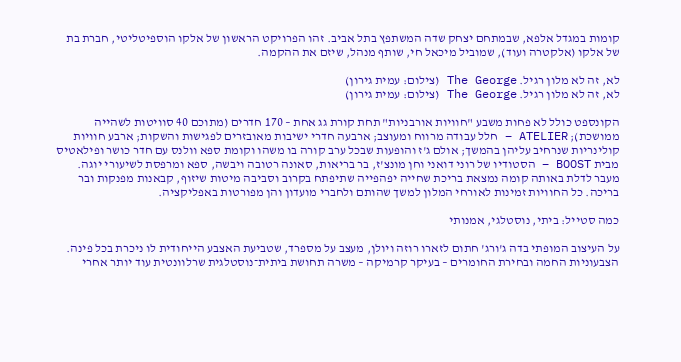קומות במגדל אלפא, שבמתחם יצחק שדה המשתפץ בתל אביב. זהו הפרויקט הראשון של אלקו הוספיטליטי, חברת בת של אלקו (אלקטרה ועוד), שמוביל מיכאל חי, שותף מנהל, שיזם את ההקמה.

לא, זה לא מלון רגיל. The George (צילום: עמית גירון)
לא, זה לא מלון רגיל. The George (צילום: עמית גירון)

הקונספט כולל לא פחות משבע "חוויות אורבניות" תחת קורת גג אחת – 170 חדרים (מתוכם 40 סוויטות לשהייה ממושכת); ATELIER – חלל עבודה מרווח ומעוצב; ארבעה חדרי ישיבות מאובזרים לפגישות והשקות; ארבע חוויות קולינריות שנרחיב עליהן בהמשך; אולם ג'ז והופעות שבכל ערב קורה בו משהו וקומת ספא וולנס עם חדר כושר ופילאטיס מבית BOOST – הסטודיו של רוני דואני וחן מונצ'ז, בר בריאות, סאונה רטובה ויבשה, ספא ומרפסת לשיעורי יוגה. מעבר לדלת באותה קומה נמצאת בריכת שחייה יפהפייה שתיפתח בקרוב וסביבה מיטות שיזוף, קבאנות מפנקות ובר בריכה. כל החוויות זמינות לאורחי המלון למשך שהותם ולחברי מועדון והן מפורטות באפליקציה.

כמה סטייל: ביתי, נוסטלגי, אמנותי

על העיצוב המופתי בדה ג'ורג' חתום לזארו רוזה ויולן, מעצב על מספרד, שטביעת האצבע הייחודית לו ניכרת בכל פינה. הצבעוניות החמה ובחירת החומרים – בעיקר קרמיקה – משרה תחושת ביתית־נוסטלגית שרלוונטית עוד יותר אחרי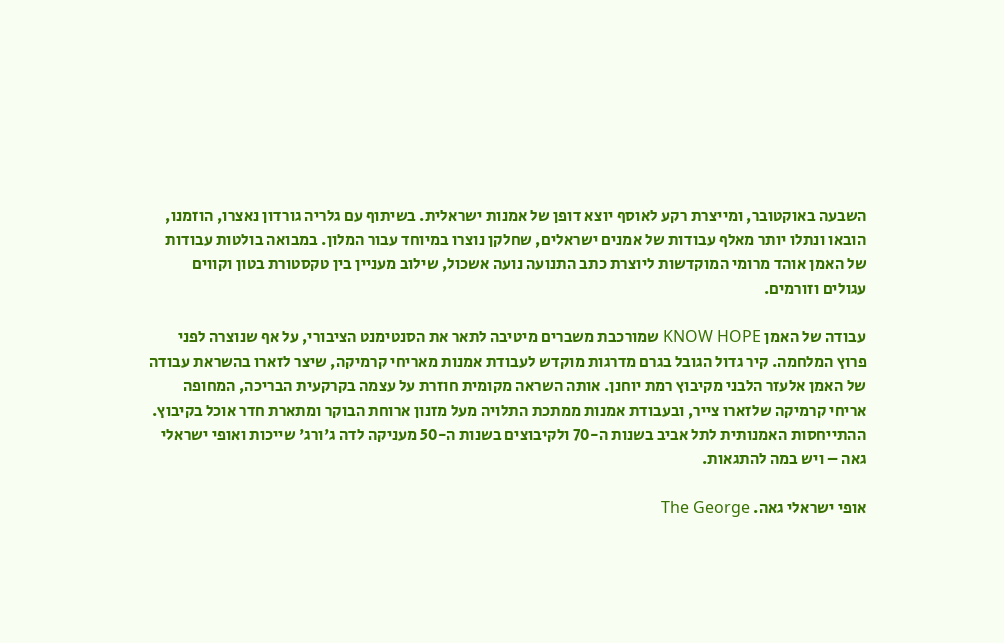השבעה באוקטובר, ומייצרת רקע לאוסף יוצא דופן של אמנות ישראלית. בשיתוף עם גלריה גורדון נאצרו, הוזמנו, הובאו ונתלו יותר מאלף עבודות של אמנים ישראלים, שחלקן נוצרו במיוחד עבור המלון. במבואה בולטות עבודות של האמן אוהד מרומי המוקדשות ליוצרת כתב התנועה נועה אשכול, שילוב מעניין בין טקסטורת בטון וקווים עגולים וזורמים.

עבודה של האמן KNOW HOPE שמורכבת משברים מיטיבה לתאר את הסנטימנט הציבורי, על אף שנוצרה לפני פרוץ המלחמה. קיר גדול הגובל בגרם מדרגות מוקדש לעבודת אמנות מאריחי קרמיקה, שיצר לזארו בהשראת עבודה של האמן אלעזר הלבני מקיבוץ רמת יוחנן. אותה השראה מקומית חוזרת על עצמה בקרקעית הבריכה, המחופה אריחי קרמיקה שלזארו צייר, ובעבודת אמנות ממתכת התלויה מעל מזנון ארוחת הבוקר ומתארת חדר אוכל בקיבוץ. ההתייחסות האמנותית לתל אביב בשנות ה-70 ולקיבוצים בשנות ה-50 מעניקה לדה ג'ורג' שייכות ואופי ישראלי גאה – ויש במה להתגאות.

אופי ישראלי גאה. The George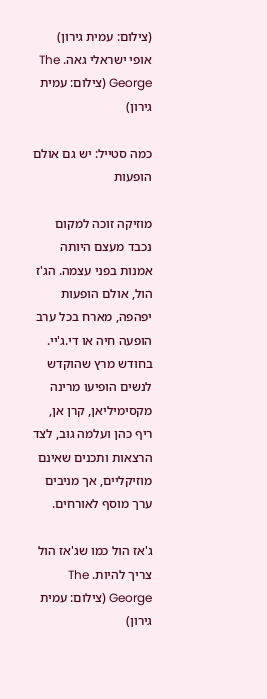(צילום: עמית גירון)
אופי ישראלי גאה. The George (צילום: עמית גירון)

כמה סטייל: יש גם אולם הופעות

מוזיקה זוכה למקום נכבד מעצם היותה אמנות בפני עצמה. הג'ז הול, אולם הופעות יפהפה, מארח בכל ערב הופעה חיה או די.ג'יי. בחודש מרץ שהוקדש לנשים הופיעו מרינה מקסימיליאן, קרן אן, ריף כהן ועלמה גוב, לצד הרצאות ותכנים שאינם מוזיקליים, אך מניבים ערך מוסף לאורחים.

ג'אז הול כמו שג'אז הול צריך להיות. The George (צילום: עמית גירון)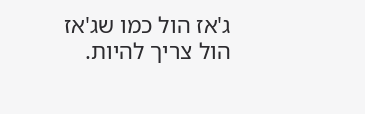ג'אז הול כמו שג'אז הול צריך להיות.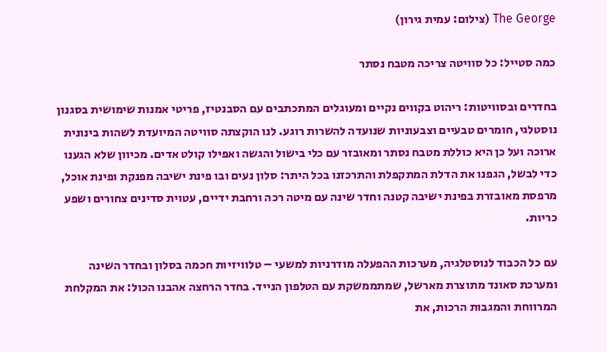The George (צילום: עמית גירון)

כמה סטייל: כל סוויטה צריכה מטבח נסתר

בחדרים ובסוויטות: ריהוט בקווים נקיים ומעוגלים המתכתבים עם הסבנטיז, פריטי אמנות שימושית בסגנון נוסטלגי, חומרים טבעיים וצבעוניות שנועדה להשרות רוגע. לנו הוקצתה סוויטה המיועדת לשהות בינונית ארוכה ועל כן היא כוללת מטבח נסתר ומאובזר עם כלי בישול והגשה ואפילו קולט אדים. מכיוון שלא הגענו כדי לבשל, הגפנו את הדלת המתקפלת והתרכזנו בכל היתר: סלון נעים ובו פינת ישיבה מפנקת ופינת אוכל, מרפסת מאובזרת בפינת ישיבה קטנה וחדר שינה עם מיטה רכה ורחבת ידיים, עטוית סדינים צחורים ושפע כריות.

עם כל הכבוד לנוסטלגיה, מערכות ההפעלה מודרניות למשעי – טלוויזיות חכמה בסלון ובחדר השינה ומערכת סאונד מתוצרת מארשל, שמתממשקת עם הטלפון הנייד. בחדר הרחצה אהבנו הכול: את המקלחת המרווחת והמגבות הרכות, את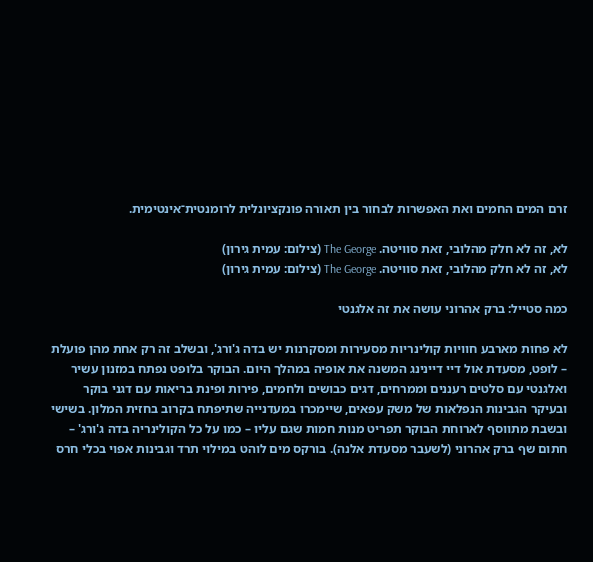זרם המים החמים ואת האפשרות לבחור בין תאורה פונקציונלית לרומנטית־אינטימית.

לא, זה לא חלק מהלובי, זאת סוויטה. The George (צילום: עמית גירון)
לא, זה לא חלק מהלובי, זאת סוויטה. The George (צילום: עמית גירון)

כמה סטייל: ברק אהרוני עושה את זה אלגנטי

לא פחות מארבע חוויות קולינריות מסעירות ומסקרנות יש בדה ג'ורג', ובשלב זה רק אחת מהן פועלת – לופט, מסעדת אול דיי דיינינג המשנה את אופיה במהלך היום. הבוקר בלופט נפתח במזנון עשיר ואלגנטי עם סלטים רעננים וממרחים, דגים כבושים ולחמים, פירות ופינת בריאות עם דגני בוקר ובעיקר הגבינות הנפלאות של משק עפאים, שיימכרו במעדנייה שתיפתח בקרוב בחזית המלון. בשישי ובשבת מתווסף לארוחת הבוקר תפריט מנות חמות שגם עליו – כמו על כל הקולינריה בדה ג'ורג' – חתום שף ברק אהרוני (לשעבר מסעדת אלנה). בורקס מים לוהט במילוי תרד וגבינות אפוי בכלי חרס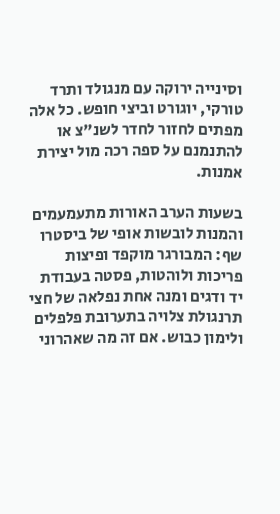וסינייה ירוקה עם מנגולד ותרד טורקי, יוגורט וביצי חופש. כל אלה מפתים לחזור לחדר לשנ"צ או להתנמנם על ספה רכה מול יצירת אמנות.

בשעות הערב האורות מתעמעמים והמנות לובשות אופי של ביסטרו שף: המבורגר מוקפד ופיצות פריכות ולוהטות, פסטה בעבודת יד ודגים ומנה אחת נפלאה של חצי תרנגולת צלויה בתערובת פלפלים ולימון כבוש. אם זה מה שאהרוני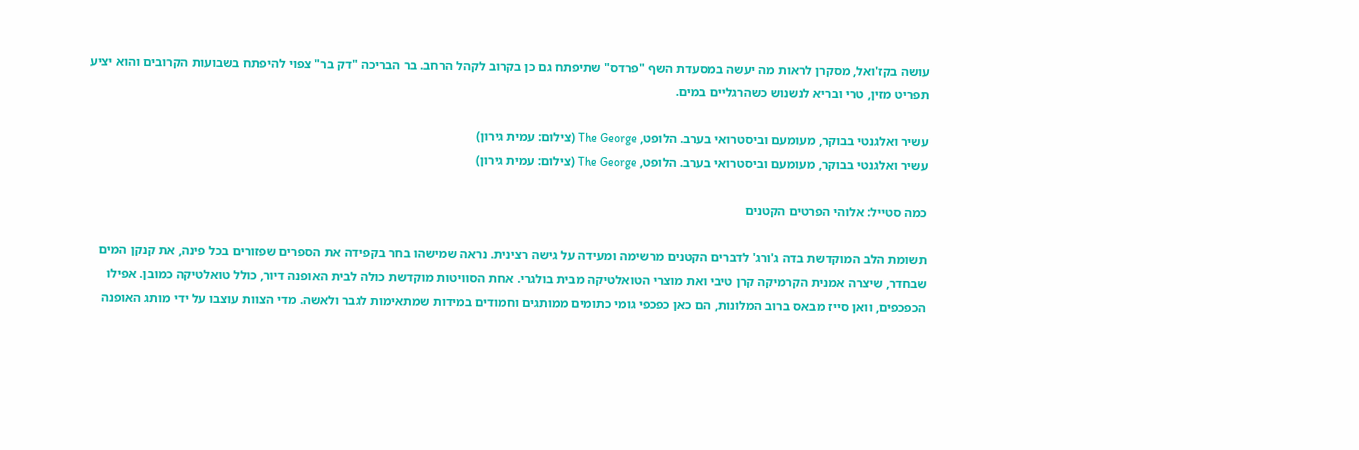עושה בקז'ואל, מסקרן לראות מה יעשה במסעדת השף "פרדס" שתיפתח גם כן בקרוב לקהל הרחב. בר הבריכה "דק בר" צפוי להיפתח בשבועות הקרובים והוא יציע תפריט מזין, טרי ובריא לנשנוש כשהרגליים במים.

עשיר ואלגנטי בבוקר, מעומעם וביסטרואי בערב. הלופט, The George (צילום: עמית גירון)
עשיר ואלגנטי בבוקר, מעומעם וביסטרואי בערב. הלופט, The George (צילום: עמית גירון)

כמה סטייל: אלוהי הפרטים הקטנים

תשומת הלב המוקדשת בדה ג'ורג' לדברים הקטנים מרשימה ומעידה על גישה רצינית. נראה שמישהו בחר בקפידה את הספרים שפזורים בכל פינה, את קנקן המים שבחדר, שיצרה אמנית הקרמיקה קרן טיבי ואת מוצרי הטואלטיקה מבית בולגרי. אחת הסוויטות מוקדשת כולה לבית האופנה דיור, כולל טואלטיקה כמובן. אפילו הכפכפים, וואן סייז מבאס ברוב המלונות, הם כאן כפכפי גומי כתומים ממותגים וחמודים במידות שמתאימות לגבר ולאשה. מדי הצוות עוצבו על ידי מותג האופנה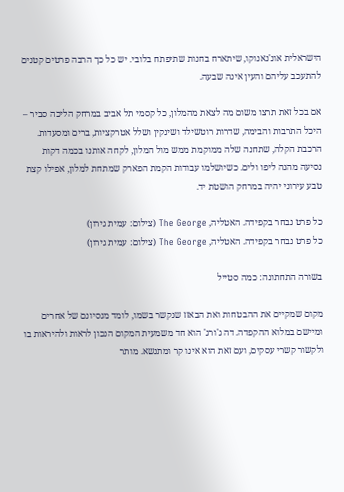הישראלית אונ'נאנוקו, שיתארח בחנות שתיפתח בלובי. יש כל כך הרבה פרטים קטנים להתעכב עליהם והעין אינה שבעה.

אם בכל זאת תרצו משום מה לצאת מהמלון, כל קסמי תל אביב במרחק הליכה סביר – היכל התרבות והבימה, שדרות רוטשילד ושינקין ושלל אטרקציות, ברים ומסעדות. הרכבת הקלה, שתחנה שלה ממוקמת ממש מול המלון, לקחה אותנו בכמה דקות נסיעה מהנה ליפו ולים. כשיושלמו עבודות הקמת הפארק שמתחת למלון, אפילו קצת טבע עירוני יהיה במרחק הושטת יד.

כל פרט נבחר בקפידה. האטליה, The George (צילום: עמית גירון)
כל פרט נבחר בקפידה. האטליה, The George (צילום: עמית גירון)

בשורה התחתונה: כמה סטייל

מקום שמקיים את ההבטחות ואת הבאזז שנקשר בשמו, לומד מנסיונם של אחרים ומיישם במלוא ההקפדה. דה ג'ורג' הוא חד משמעית המקום הנכון לראות ולהיראות בו ולקשור קשרי עסקים, ועם זאת הוא אינו קר ומתנשא. מותר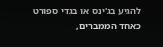להגיע בג'ינס או בגדי ספורט כאחד הממברים,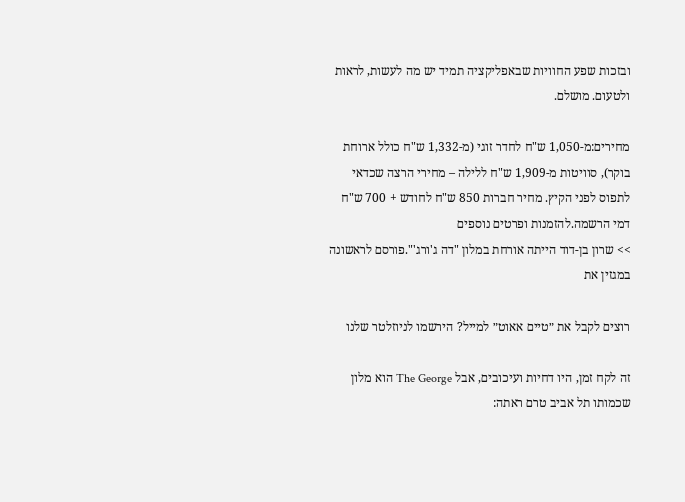ובזכות שפע החוויות שבאפליקציה תמיד יש מה לעשות, לראות ולטעום. מושלם.

מחירים:מ-1,050 ש"ח לחדר זוגי (מ-1,332 ש"ח כולל ארוחת בוקר), סוויטות מ-1,909 ש"ח ללילה – מחירי הרצה שכדאי לתפוס לפני הקיץ. מחיר חברות 850 ש"ח לחודש + 700 ש"ח דמי הרשמה.להזמנות ופרטים נוספים
>> שרון בן-דוד הייתה אורחת במלון "דה ג'ורג'".פורסם לראשונה במגזין את

רוצים לקבל את ״טיים אאוט״ למייל? הירשמו לניוזלטר שלנו

זה לקח זמן, היו דחיות ועיכובים, אבל The George הוא מלון שכמותו תל אביב טרם ראתה: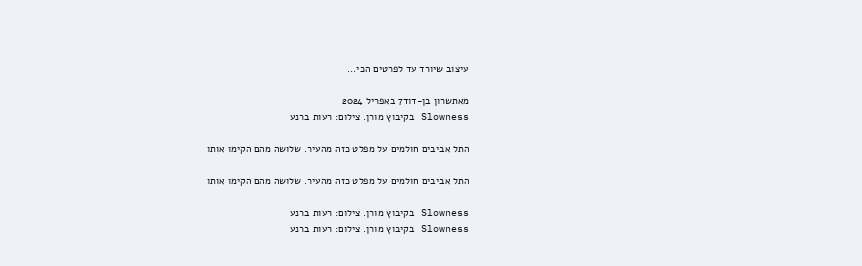עיצוב שיורד עד לפרטים הכי...

מאתשרון בן-דוד7 באפריל 2024
Slowness בקיבוץ מורן. צילום: רעות ברנע

התל אביבים חולמים על מפלט כזה מהעיר. שלושה מהם הקימו אותו

התל אביבים חולמים על מפלט כזה מהעיר. שלושה מהם הקימו אותו

Slowness בקיבוץ מורן. צילום: רעות ברנע
Slowness בקיבוץ מורן. צילום: רעות ברנע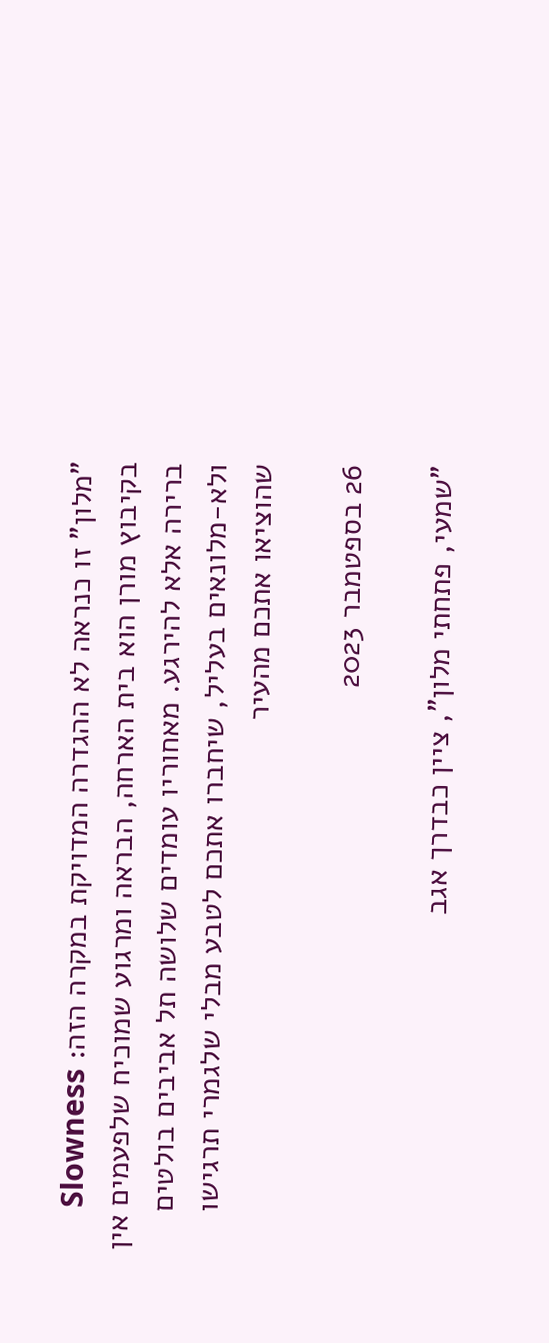"מלון" זו כנראה לא ההגדרה המדויקת במקרה הזה: Slowness בקיבוץ מורן הוא בית הארחה, הבראה ומרגוע שמוכיח שלפעמים אין ברירה אלא להירגע. מאחוריו עומדים שלושה תל אביבים בולטים ולא-מלונאים בעליל, שיחברו אתכם לטבע מבלי שלגמרי תרגישו שהוציאו אתכם מהעיר

26 בספטמבר 2023

"שמעי, פתחתי מלון", ציין כבדרך אגב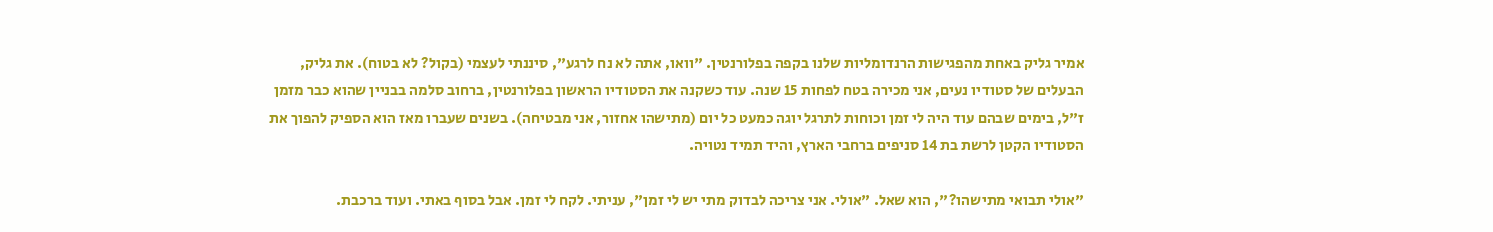אמיר גליק באחת מהפגישות הרנדומליות שלנו בקפה בפלורנטין. "וואו, אתה לא נח לרגע", סיננתי לעצמי (בקול? לא בטוח). את גליק, הבעלים של סטודיו נעים, אני מכירה בטח לפחות 15 שנה. עוד כשקנה את הסטודיו הראשון בפלורנטין, ברחוב סלמה בבניין שהוא כבר מזמן ז"ל, בימים שבהם עוד היה לי זמן וכוחות לתרגל יוגה כמעט כל יום (מתישהו אחזור, אני מבטיחה). בשנים שעברו מאז הוא הספיק להפוך את הסטודיו הקטן לרשת בת 14 סניפים ברחבי הארץ, והיד תמיד נטויה.

"אולי תבואי מתישהו?", הוא שאל. "אולי. אני צריכה לבדוק מתי יש לי זמן", עניתי. לקח לי זמן. אבל בסוף באתי. ועוד ברכבת.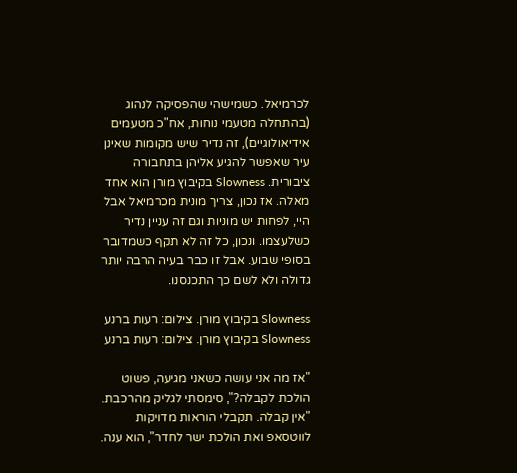לכרמיאל. כשמישהי שהפסיקה לנהוג (בהתחלה מטעמי נוחות, אח"כ מטעמים אידיאולוגיים), זה נדיר שיש מקומות שאינן עיר שאפשר להגיע אליהן בתחבורה ציבורית. Slowness בקיבוץ מורן הוא אחד מאלה. אז נכון, צריך מונית מכרמיאל אבל היי, לפחות יש מוניות וגם זה עניין נדיר כשלעצמו. ונכון, כל זה לא תקף כשמדובר בסופי שבוע. אבל זו כבר בעיה הרבה יותר גדולה ולא לשם כך התכנסנו.

Slowness בקיבוץ מורן. צילום: רעות ברנע
Slowness בקיבוץ מורן. צילום: רעות ברנע

"אז מה אני עושה כשאני מגיעה, פשוט הולכת לקבלה?", סימסתי לגליק מהרכבת. "אין קבלה. תקבלי הוראות מדויקות לווטסאפ ואת הולכת ישר לחדר", הוא ענה.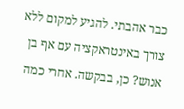כבר אהבתי. להגיע למקום ללא צורך באינטראקציה עם אף בן אנוש? כן, בבקשה. אחרי כמה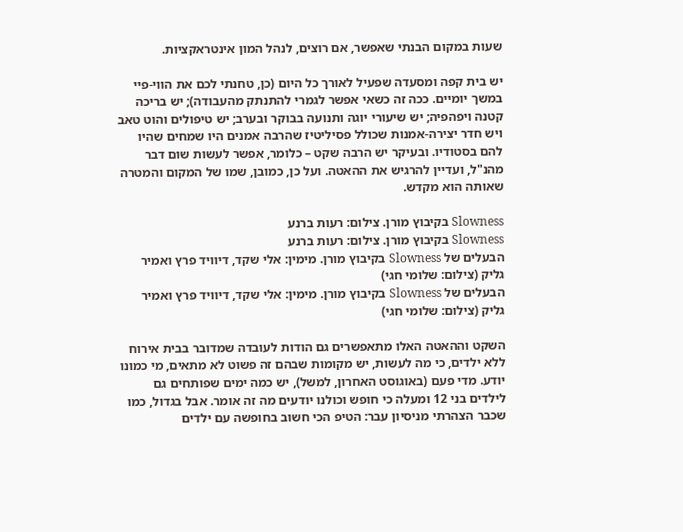שעות במקום הבנתי שאפשר, אם רוצים, לנהל המון אינטראקציות.

יש בית קפה ומסעדה שפעיל לאורך כל היום (כן, טחנתי לכם את הווי-פיי במשך יומיים. ככה זה כשאי אפשר לגמרי להתנתק מהעבודה); יש בריכה קטנה ויפהפיה; יש שיעורי יוגה ותנועה בבוקר ובערב; יש טיפולים והוט טאב ויש חדר יצירה-אמנות שכולל פסיליטיז שהרבה אמנים היו שמחים שהיו להם בסטודיו. ובעיקר יש הרבה שקט – כלומר, אפשר לעשות שום דבר מהנ"ל, ועדיין להרגיש את ההאטה. ועל כן, כמובן, שמו של המקום והמטרה שאותה הוא מקדש.

Slowness בקיבוץ מורן. צילום: רעות ברנע
Slowness בקיבוץ מורן. צילום: רעות ברנע
הבעלים של Slowness בקיבוץ מורן. מימין: אלי שקד, דיוויד פרץ ואמיר גליק (צילום: שלומי חגי)
הבעלים של Slowness בקיבוץ מורן. מימין: אלי שקד, דיוויד פרץ ואמיר גליק (צילום: שלומי חגי)

השקט וההאטה האלו מתאפשרים גם הודות לעובדה שמדובר בבית אירוח ללא ילדים, כי מה לעשות, יש מקומות שבהם זה פשוט לא מתאים, מי כמונו יודע. מדי פעם (באוגוסט האחרון, למשל), יש כמה ימים שפותחים גם לילדים בני 12 ומעלה כי חופש וכולנו יודעים מה זה אומר. אבל בגדול, כמו שכבר הצהרתי מניסיון עבר: הטיפ הכי חשוב בחופשה עם ילדים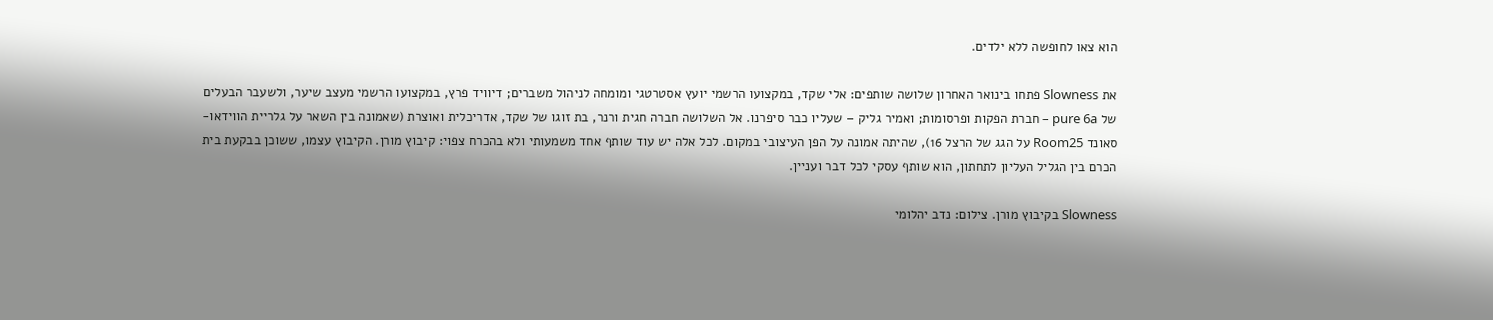הוא צאו לחופשה ללא ילדים.

את Slowness פתחו בינואר האחרון שלושה שותפים: אלי שקד, במקצועו הרשמי יועץ אסטרטגי ומומחה לניהול משברים; דיוויד פרץ, במקצועו הרשמי מעצב שיער, ולשעבר הבעלים של pure 6a – חברת הפקות ופרסומות; ואמיר גליק – שעליו כבר סיפרנו. אל השלושה חברה חגית ורנר, בת זוגו של שקד, אדריכלית ואוצרת (שאמונה בין השאר על גלריית הווידאו-סאונד Room25 על הגג של הרצל 16), שהיתה אמונה על הפן העיצובי במקום. לכל אלה יש עוד שותף אחד משמעותי ולא בהכרח צפוי: קיבוץ מורן. הקיבוץ עצמו, ששוכן בבקעת בית הכרם בין הגליל העליון לתחתון, הוא שותף עסקי לכל דבר ועניין.

Slowness בקיבוץ מורן. צילום: נדב יהלומי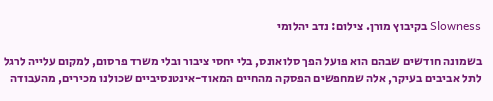Slowness בקיבוץ מורן. צילום: נדב יהלומי

בשמונה חודשים שבהם הוא פועל הפך סלואונס, בלי יחסי ציבור ובלי משרד פרסום, למקום עלייה לרגל לתל אביבים בעיקר, אלה שמחפשים הפסקה מהחיים המאוד-אינטנסיביים שכולנו מכירים, מהעבודה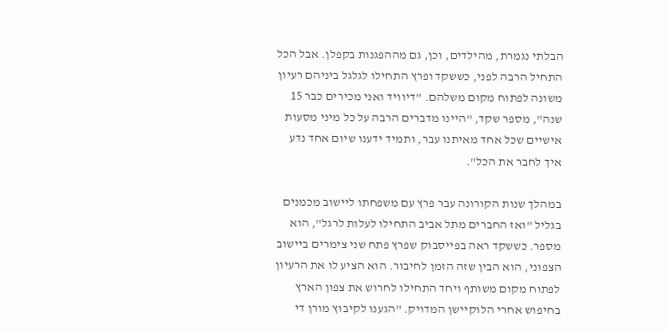הבלתי נגמרת, מהילדים, וכן, גם מההפגנות בקפלן. אבל הכל התחיל הרבה לפני, כששקד ופרץ התחילו לגלגל ביניהם רעיון משונה לפתוח מקום משלהם. "דיוויד ואני מכירים כבר 15 שנה", מספר שקד, "היינו מדברים הרבה על כל מיני מסעות אישיים שכל אחד מאיתנו עבר, ותמיד ידענו שיום אחד נדע איך לחבר את הכל".

במהלך שנות הקורונה עבר פרץ עם משפחתו ליישוב מכמנים בגליל "ואז החברים מתל אביב התחילו לעלות לרגל", הוא מספר. כששקד ראה בפייסבוק שפרץ פתח שני צימרים ביישוב הצפוני, הוא הבין שזה הזמן לחיבור. הוא הציע לו את הרעיון לפתוח מקום משותף ויחד התחילו לחרוש את צפון הארץ בחיפוש אחרי הלוקיישן המדויק. "הגענו לקיבוץ מורן די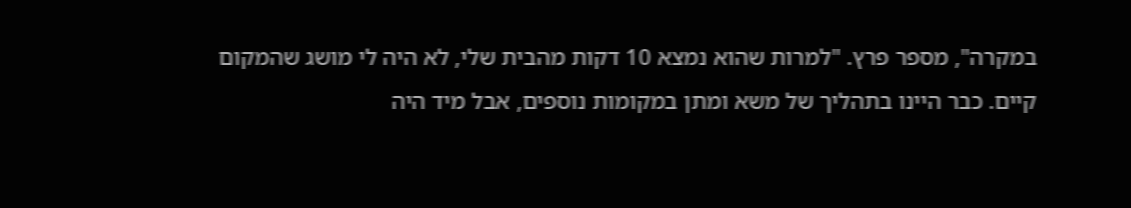במקרה", מספר פרץ. "למרות שהוא נמצא 10 דקות מהבית שלי, לא היה לי מושג שהמקום קיים. כבר היינו בתהליך של משא ומתן במקומות נוספים, אבל מיד היה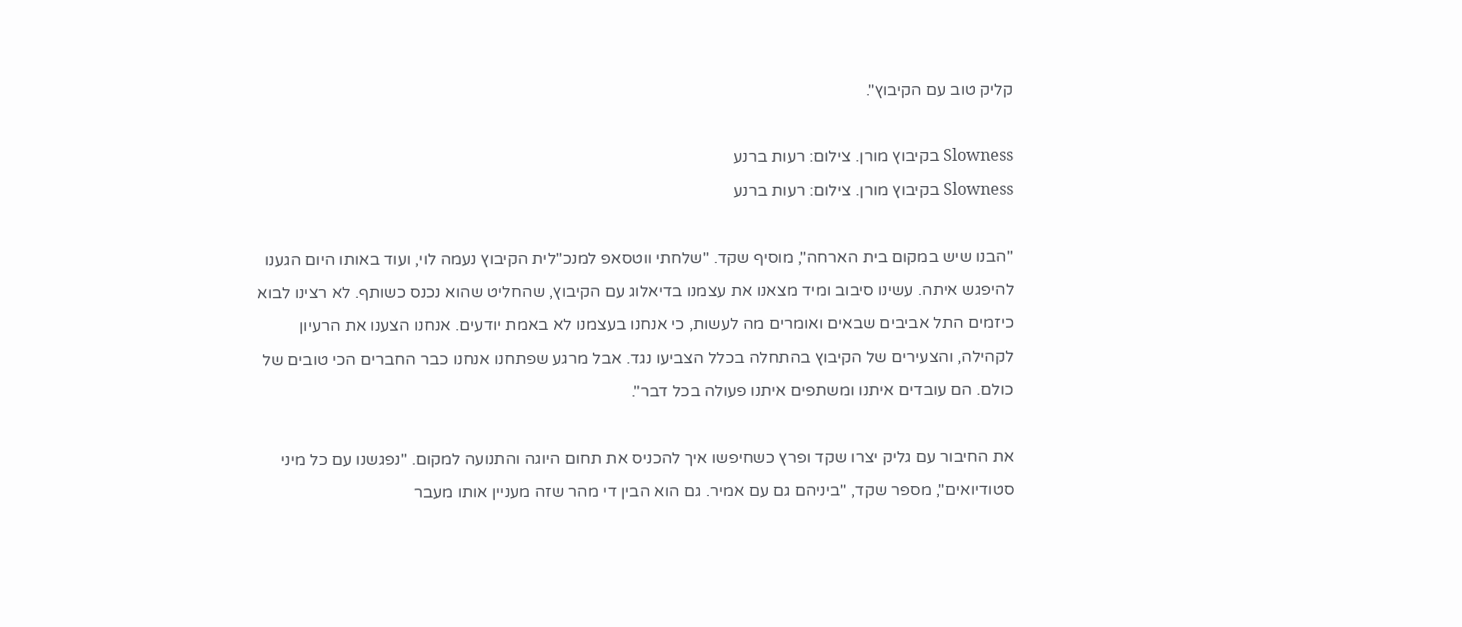קליק טוב עם הקיבוץ".

Slowness בקיבוץ מורן. צילום: רעות ברנע
Slowness בקיבוץ מורן. צילום: רעות ברנע

"הבנו שיש במקום בית הארחה", מוסיף שקד. "שלחתי ווטסאפ למנכ"לית הקיבוץ נעמה לוי, ועוד באותו היום הגענו להיפגש איתה. עשינו סיבוב ומיד מצאנו את עצמנו בדיאלוג עם הקיבוץ, שהחליט שהוא נכנס כשותף. לא רצינו לבוא כיזמים התל אביבים שבאים ואומרים מה לעשות, כי אנחנו בעצמנו לא באמת יודעים. אנחנו הצענו את הרעיון לקהילה, והצעירים של הקיבוץ בהתחלה בכלל הצביעו נגד. אבל מרגע שפתחנו אנחנו כבר החברים הכי טובים של כולם. הם עובדים איתנו ומשתפים איתנו פעולה בכל דבר".

את החיבור עם גליק יצרו שקד ופרץ כשחיפשו איך להכניס את תחום היוגה והתנועה למקום. "נפגשנו עם כל מיני סטודיואים", מספר שקד, "ביניהם גם עם אמיר. גם הוא הבין די מהר שזה מעניין אותו מעבר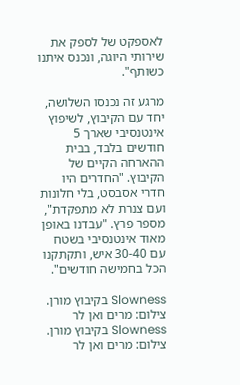לאספקט של לספק את שירותי היוגה, ונכנס איתנו כשותף".

מרגע זה נכנסו השלושה, יחד עם הקיבוץ, לשיפוץ אינטנסיבי שארך 5 חודשים בלבד, בבית ההארחה הקיים של הקיבוץ. "החדרים היו חדרי אסבסט, בלי חלונות ועם צנרת לא מתפקדת", מספר פרץ. "עבדנו באופן מאוד אינטנסיבי בשטח עם 30-40 איש, ותקתקנו הכל בחמישה חודשים".

Slowness בקיבוץ מורן. צילום: מרים ואן לר
Slowness בקיבוץ מורן. צילום: מרים ואן לר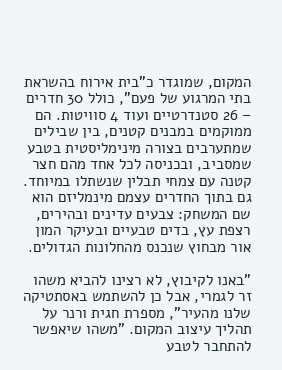המקום, שמוגדר כ"בית אירוח בהשראת בתי המרגוע של פעם", כולל 30 חדרים – 26 סטנדרטיים ועוד 4 סוויטות. הם ממוקמים במבנים קטנים, בין שבילים שמתערבים בצורה מינימליסטית בטבע שמסביב, ובכניסה לכל אחד מהם חצר קטנה עם צמחי תבלין שנשתלו במיוחד. גם בתוך החדרים עצמם מינמליזם הוא שם המשחק: צבעים עדינים ובהירים, רצפת עץ, בדים טבעיים ובעיקר המון אור מבחוץ שנכנס מהחלונות הגדולים.

"באנו לקיבוץ, לא רצינו להביא משהו זר לגמרי, אבל כן להשתמש באסתטיקה שלנו מהעיר", מספרת חגית ורנר על תהליך עיצוב המקום. "משהו שיאפשר להתחבר לטבע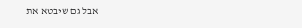אבל גם שיבטא את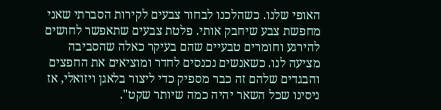האופי שלנו. כשהלכנו לבחור צבעים לקירות הסברתי שאני מחפשת צבע שיחבק אותי. פלטת צבעים שתאפשר לחושים להירגע וחומרים טבעיים שהם בעיקר כאלה שהסביבה מציעה לנו. כשאנשים נכנסים לחדר ומוציאים את החפצים והבגדים שלהם זה כבר מספיק כדי ליצור בלאגן ויזואלי, אז ניסינו שכל השאר יהיה כמה שיותר שקט".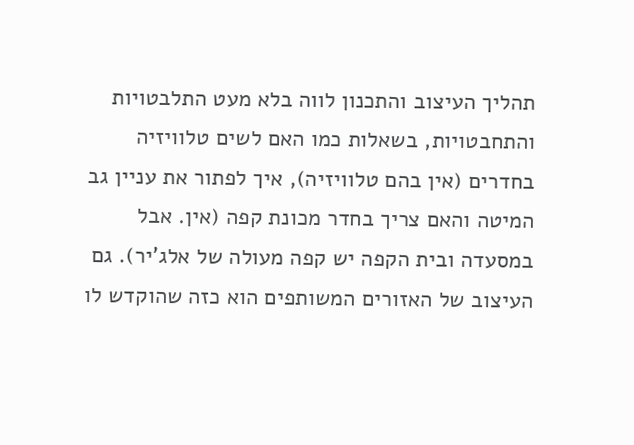תהליך העיצוב והתכנון לווה בלא מעט התלבטויות והתחבטויות, בשאלות כמו האם לשים טלוויזיה בחדרים (אין בהם טלוויזיה), איך לפתור את עניין גב המיטה והאם צריך בחדר מכונת קפה (אין. אבל במסעדה ובית הקפה יש קפה מעולה של אלג'יר). גם העיצוב של האזורים המשותפים הוא כזה שהוקדש לו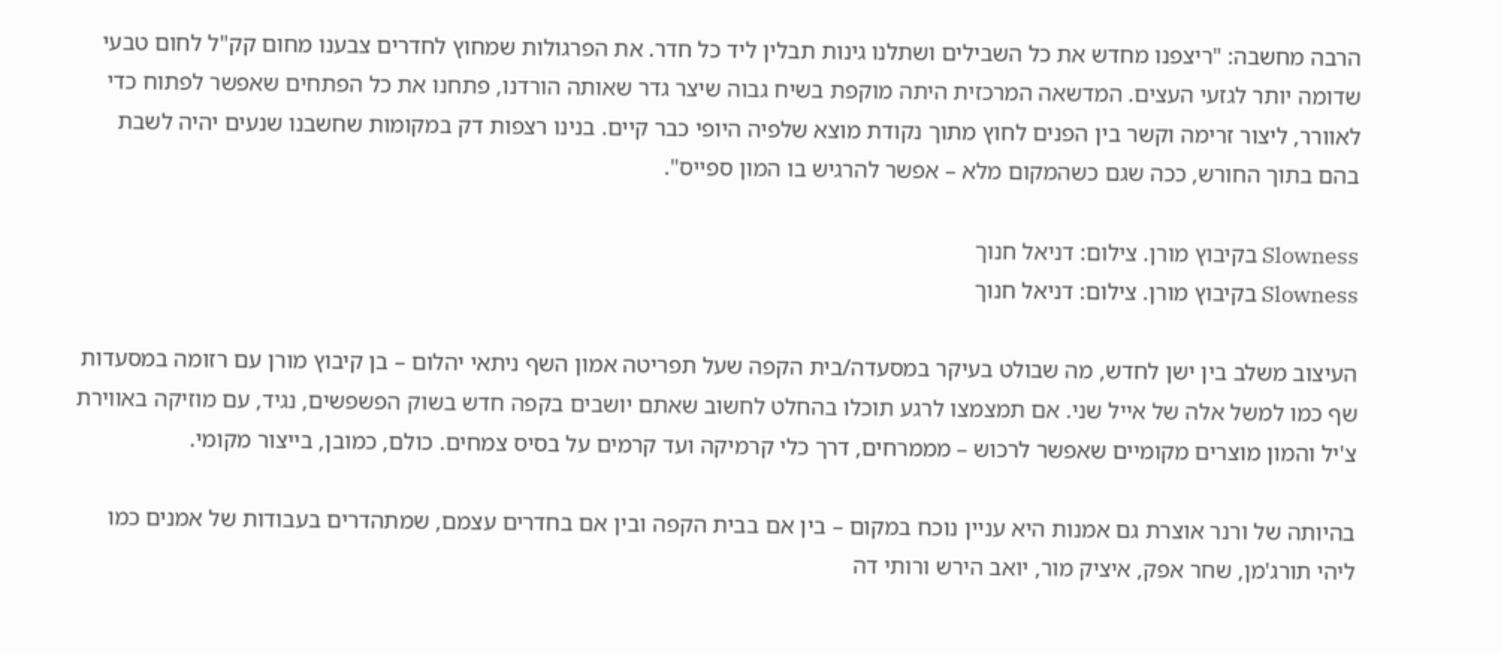הרבה מחשבה: "ריצפנו מחדש את כל השבילים ושתלנו גינות תבלין ליד כל חדר. את הפרגולות שמחוץ לחדרים צבענו מחום קק"ל לחום טבעי שדומה יותר לגזעי העצים. המדשאה המרכזית היתה מוקפת בשיח גבוה שיצר גדר שאותה הורדנו, פתחנו את כל הפתחים שאפשר לפתוח כדי לאוורר, ליצור זרימה וקשר בין הפנים לחוץ מתוך נקודת מוצא שלפיה היופי כבר קיים. בנינו רצפות דק במקומות שחשבנו שנעים יהיה לשבת בהם בתוך החורש, ככה שגם כשהמקום מלא – אפשר להרגיש בו המון ספייס".

Slowness בקיבוץ מורן. צילום: דניאל חנוך
Slowness בקיבוץ מורן. צילום: דניאל חנוך

העיצוב משלב בין ישן לחדש, מה שבולט בעיקר במסעדה/בית הקפה שעל תפריטה אמון השף ניתאי יהלום – בן קיבוץ מורן עם רזומה במסעדות שף כמו למשל אלה של אייל שני. אם תמצמצו לרגע תוכלו בהחלט לחשוב שאתם יושבים בקפה חדש בשוק הפשפשים, נגיד, עם מוזיקה באווירת צ'יל והמון מוצרים מקומיים שאפשר לרכוש – מממרחים, דרך כלי קרמיקה ועד קרמים על בסיס צמחים. כולם, כמובן, בייצור מקומי.

בהיותה של ורנר אוצרת גם אמנות היא עניין נוכח במקום – בין אם בבית הקפה ובין אם בחדרים עצמם, שמתהדרים בעבודות של אמנים כמו ליהי תורג'מן, שחר אפק, איציק מור, יואב הירש ורותי דה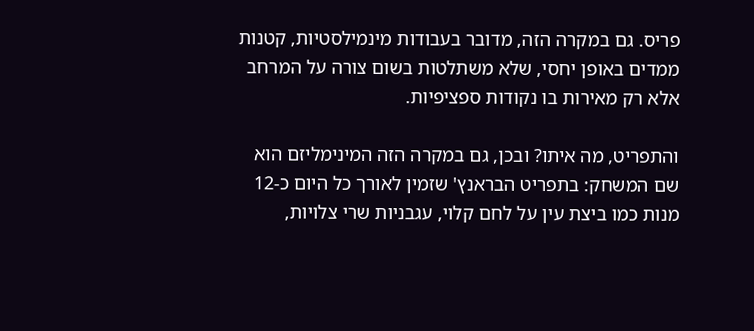פריס. גם במקרה הזה, מדובר בעבודות מינמילסטיות, קטנות ממדים באופן יחסי, שלא משתלטות בשום צורה על המרחב אלא רק מאירות בו נקודות ספציפיות.

והתפריט, מה איתו? ובכן, גם במקרה הזה המינימליזם הוא שם המשחק: בתפריט הבראנץ' שזמין לאורך כל היום כ-12 מנות כמו ביצת עין על לחם קלוי, עגבניות שרי צלויות,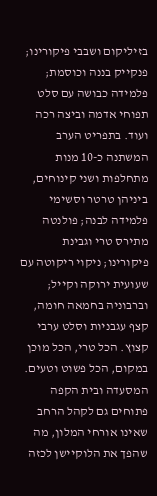בזיליקום ושבבי פיקורינו; פנקייק בננה וכוסמת; פלמידה כבושה עם סלט תפוחי אדמה וביצה רכה ועוד. בתפריט הערב המשתנה כ-10 מנות מתחלפות ושני קינוחים, ביניהן טרטר וסשימי פלמידה לבנה; פולנטה מתירס טרי וגבינת פיקורינו; ניקוי ריקוטה עם שעועית ירוקה וקייל; וברבוניה בחמאה חומה, קצף עגבניות וסלט ערבי קצוץ. הכל טרי, הכל מוכן במקום, הכל פשוט וטעים. המסעדה ובית הקפה פתוחים גם לקהל הרחב שאינו אורחי המלון, מה שהפך את הלוקיישן לכזה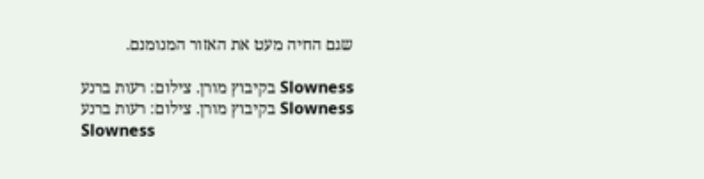שגם החיה מעט את האזור המנומנם.

Slowness בקיבוץ מורן. צילום: רעות ברנע
Slowness בקיבוץ מורן. צילום: רעות ברנע
Slowness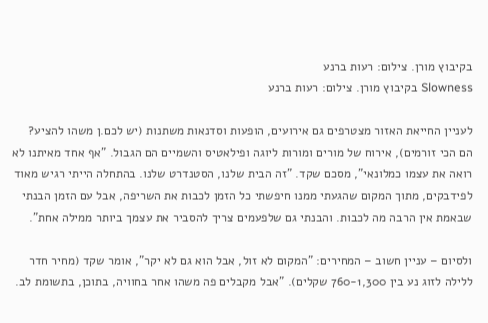בקיבוץ מורן. צילום: רעות ברנע
Slowness בקיבוץ מורן. צילום: רעות ברנע

לעניין החייאת האזור מצטרפים גם אירועים, הופעות וסדנאות משתנות (יש לכם.ן משהו להציע? הם הכי זורמים), אירוח של מורים ומורות ליוגה ופילאטיס והשמיים הם הגבול. "אף אחד מאיתנו לא רואה את עצמו כמלונאי", מסכם שקד. "זה הבית שלנו, הסטנדרט שלנו. בהתחלה הייתי רגיש מאוד לפידבקים, מתוך המקום שהגעתי ממנו חיפשתי כל הזמן לכבות את השריפה, אבל עם הזמן הבנתי שבאמת אין הרבה מה לכבות. והבנתי גם שלפעמים צריך להסביר את עצמך ביותר ממילה אחת".

ולסיום – עניין חשוב – המחירים: "המקום לא זול, אבל הוא גם לא יקר", אומר שקד (מחיר חדר ללילה לזוג נע בין 760-1,300 שקלים). "אבל מקבלים פה משהו אחר בחוויה, בתוכן, בתשומת לב.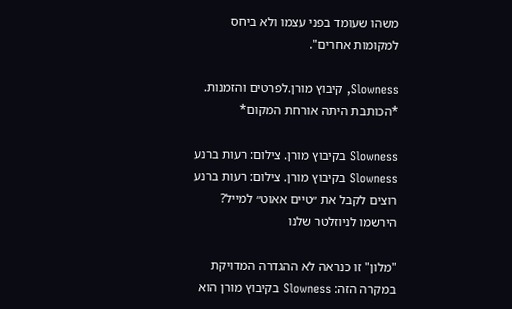משהו שעומד בפני עצמו ולא ביחס למקומות אחרים".

Slowness, קיבוץ מורן.לפרטים והזמנות. *הכותבת היתה אורחת המקום*

Slowness בקיבוץ מורן. צילום: רעות ברנע
Slowness בקיבוץ מורן. צילום: רעות ברנע
רוצים לקבל את ״טיים אאוט״ למייל? הירשמו לניוזלטר שלנו

"מלון" זו כנראה לא ההגדרה המדויקת במקרה הזה: Slowness בקיבוץ מורן הוא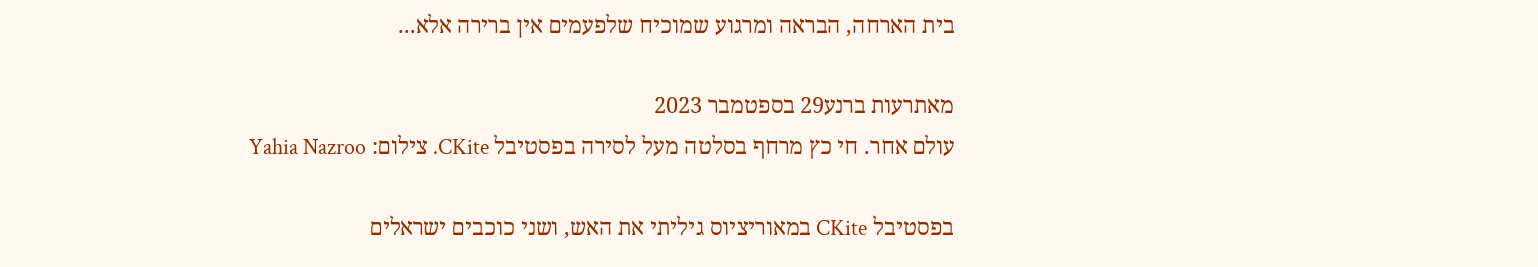בית הארחה, הבראה ומרגוע שמוכיח שלפעמים אין ברירה אלא...

מאתרעות ברנע29 בספטמבר 2023
עולם אחר. חי כץ מרחף בסלטה מעל לסירה בפסטיבל CKite. צילום: Yahia Nazroo

בפסטיבל CKite במאוריציוס גיליתי את האש, ושני כוכבים ישראלים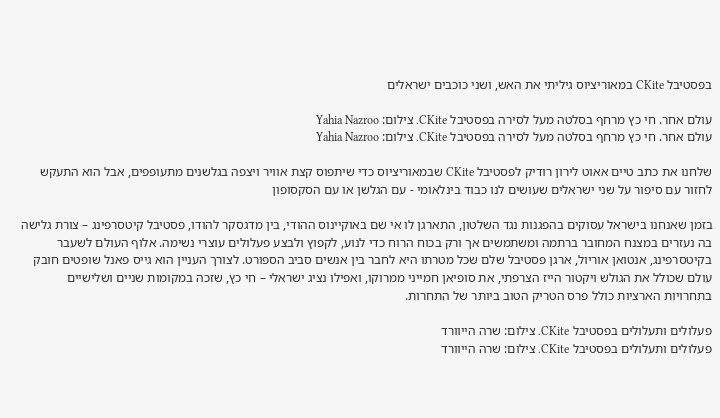בפסטיבל CKite במאוריציוס גיליתי את האש, ושני כוכבים ישראלים

עולם אחר. חי כץ מרחף בסלטה מעל לסירה בפסטיבל CKite. צילום: Yahia Nazroo
עולם אחר. חי כץ מרחף בסלטה מעל לסירה בפסטיבל CKite. צילום: Yahia Nazroo

שלחנו את כתב טיים אאוט לירון רודיק לפסטיבל CKite שבמאוריציוס כדי שיתפוס קצת אוויר ויצפה בגלשנים מתעופפים, אבל הוא התעקש לחזור עם סיפור על שני ישראלים שעושים לנו כבוד בינלאומי - עם הגלשן או עם הסקסופון

בזמן שאנחנו בישראל עסוקים בהפגנות נגד השלטון, התארגן לו אי שם באוקיינוס ההודי, בין מדגסקר להודו, פסטיבל קיטסרפינג – צורת גלישה בה נעזרים במצנח המחובר ברתמה ומשתמשים אך ורק בכוח הרוח כדי לנוע, לקפוץ ולבצע פעלולים עוצרי נשימה. אלוף העולם לשעבר בקיטסרפינג, אנטואן אוריול, ארגן פסטיבל שלם שכל מטרתו היא לחבר בין אנשים סביב הספורט. לצורך העניין הוא גייס פאנל שופטים חובק עולם שכולל את הגולש ויקטור הייז הצרפתי, את סופיאן חמייני ממרוקו, ואפילו נציג ישראלי – חי כץ, שזכה במקומות שניים ושלישיים בתחרויות הארציות כולל פרס הטריק הטוב ביותר של התחרות.

פעלולים ותעלולים בפסטיבל CKite. צילום: שרה הייוורד
פעלולים ותעלולים בפסטיבל CKite. צילום: שרה הייוורד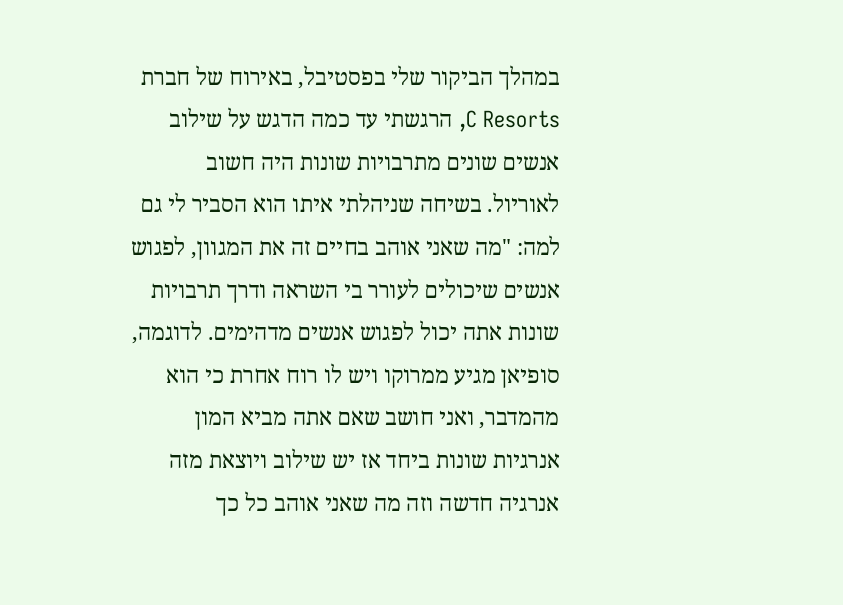במהלך הביקור שלי בפסטיבל, באירוח של חברת C Resorts, הרגשתי עד כמה הדגש על שילוב אנשים שונים מתרבויות שונות היה חשוב לאוריול. בשיחה שניהלתי איתו הוא הסביר לי גם למה: "מה שאני אוהב בחיים זה את המגוון, לפגוש אנשים שיכולים לעורר בי השראה ודרך תרבויות שונות אתה יכול לפגוש אנשים מדהימים. לדוגמה, סופיאן מגיע ממרוקו ויש לו רוח אחרת כי הוא מהמדבר, ואני חושב שאם אתה מביא המון אנרגיות שונות ביחד אז יש שילוב ויוצאת מזה אנרגיה חדשה וזה מה שאני אוהב כל כך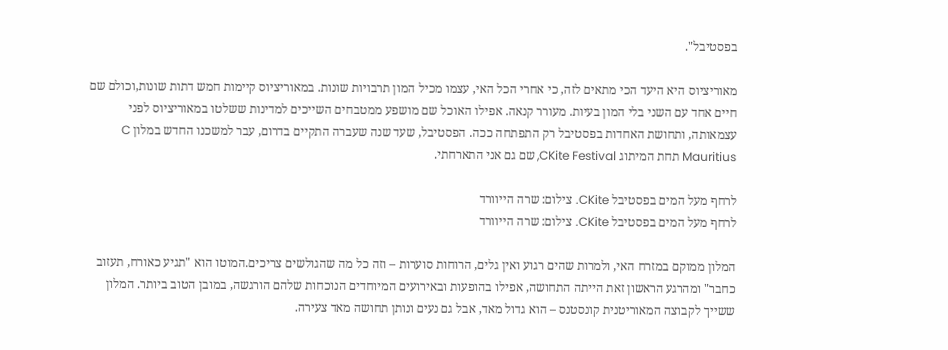בפסטיבל".

מאוריציוס היא היעד הכי מתאים לזה, כי אחרי הכל האי, עצמו מכיל המון תרבויות שונות. במאוריציוס קיימות חמש דתות שונות,וכולם שם חיים אחד עם השני בלי המון בעיות. מעורר קנאה. אפילו האוכל שם מושפע ממטבחים השייכים למדינות ששלטו במאוריציוס לפני עצמאותה, ותחושת האחדות בפסטיבל רק התפתחה ככה. הפסטיבל, שעד שנה שעברה התקיים בדרום, עבר למשכנו החדש במלון C Mauritius תחת המיתוג CKite Festival, שם גם אני התארחתי.

לרחף מעל המים בפסטיבל CKite. צילום: שרה הייוורד
לרחף מעל המים בפסטיבל CKite. צילום: שרה הייוורד

המלון ממוקם במזרח האי, ולמרות שהים רגוע ואין גלים, הרוחות סוערות – וזה כל מה שהגולשים צריכים.המוטו הוא "תגיע כאורח, תעזוב כחבר" ומהרגע הראשון זאת הייתה התחושה, אפילו בהופעות ובאירועים המיוחדים הנוכחות שלהם הורגשה, במובן הטוב ביותר. המלון ששייך לקבוצה המאוריטנית קונסטנס – הוא גדול מאד, אבל גם נעים ונותן תחושה מאד צעירה.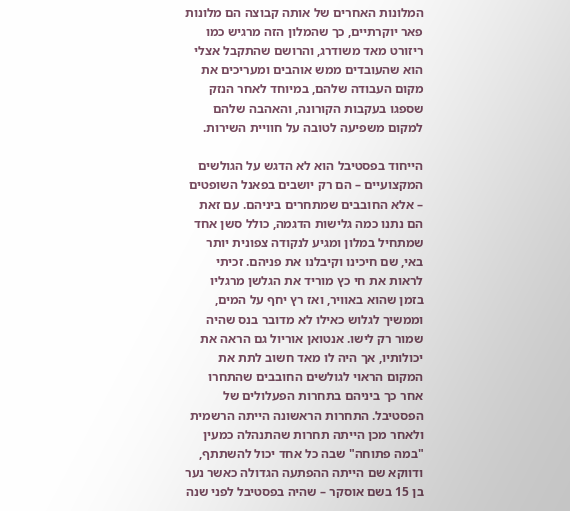המלונות האחרים של אותה קבוצה הם מלונות פאר יוקרתיים, כך שהמלון הזה מרגיש כמו ריזורט מאד משודרג, והרושם שהתקבל אצלי הוא שהעובדים ממש אוהבים ומעריכים את מקום העבודה שלהם, במיוחד לאחר הנזק שספגו בעקבות הקורונה, והאהבה שלהם למקום משפיעה לטובה על חוויית השירות.

הייחוד בפסטיבל הוא לא הדגש על הגולשים המקצועיים – הם רק יושבים בפאנל השופטים – אלא החובבים שמתחרים ביניהם. עם זאת הם נתנו כמה גלישות הדגמה, כולל סשן אחד שמתחיל במלון ומגיע לנקודה צפונית יותר באי, שם חיכינו וקיבלנו את פניהם. זכיתי לראות את חי כץ מוריד את הגלשן מרגליו בזמן שהוא באוויר, ואז רץ יחף על המים, וממשיך לגלוש כאילו לא מדובר בנס שהיה שמור רק לישו. אנטואן אוריול גם הראה את יכולותיו, אך היה לו מאד חשוב לתת את המקום הראוי לגולשים החובבים שהתחרו אחר כך ביניהם בתחרות הפעלולים של הפסטיבל. התחרות הראשונה הייתה הרשמית ולאחר מכן הייתה תחרות שהתנהלה כמעין "במה פתוחה" שבה כל אחד יכול להשתתף, ודווקא שם הייתה ההפתעה הגדולה כאשר נער בן 15 בשם אוסקר – שהיה בפסטיבל לפני שנה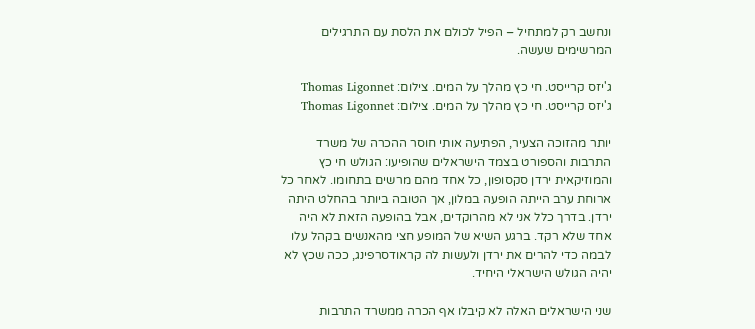ונחשב רק למתחיל – הפיל לכולם את הלסת עם התרגילים המרשימים שעשה.

ג'יזס קרייסט. חי כץ מהלך על המים. צילום: Thomas Ligonnet
ג'יזס קרייסט. חי כץ מהלך על המים. צילום: Thomas Ligonnet

יותר מהזוכה הצעיר, הפתיעה אותי חוסר ההכרה של משרד התרבות והספורט בצמד הישראלים שהופיעו: הגולש חי כץ והמוזיקאית ירדן סקסופון, כל אחד מהם מרשים בתחומו. לאחר כל ארוחת ערב הייתה הופעה במלון, אך הטובה ביותר בהחלט היתה ירדן. בדרך כלל אני לא מהרוקדים, אבל בהופעה הזאת לא היה אחד שלא רקד. ברגע השיא של המופע חצי מהאנשים בקהל עלו לבמה כדי להרים את ירדן ולעשות לה קראודסרפינג, ככה שכץ לא יהיה הגולש הישראלי היחיד.

שני הישראלים האלה לא קיבלו אף הכרה ממשרד התרבות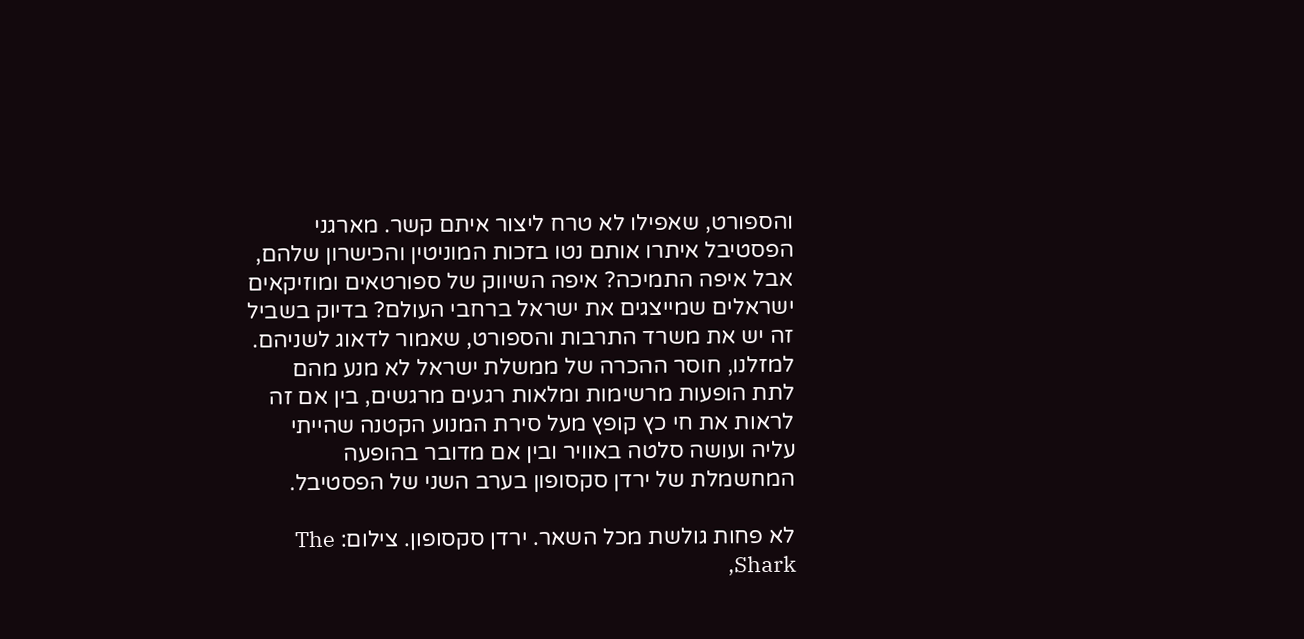והספורט, שאפילו לא טרח ליצור איתם קשר. מארגני הפסטיבל איתרו אותם נטו בזכות המוניטין והכישרון שלהם, אבל איפה התמיכה? איפה השיווק של ספורטאים ומוזיקאים ישראלים שמייצגים את ישראל ברחבי העולם? בדיוק בשביל זה יש את משרד התרבות והספורט, שאמור לדאוג לשניהם. למזלנו, חוסר ההכרה של ממשלת ישראל לא מנע מהם לתת הופעות מרשימות ומלאות רגעים מרגשים, בין אם זה לראות את חי כץ קופץ מעל סירת המנוע הקטנה שהייתי עליה ועושה סלטה באוויר ובין אם מדובר בהופעה המחשמלת של ירדן סקסופון בערב השני של הפסטיבל.

לא פחות גולשת מכל השאר. ירדן סקסופון. צילום: The Shark,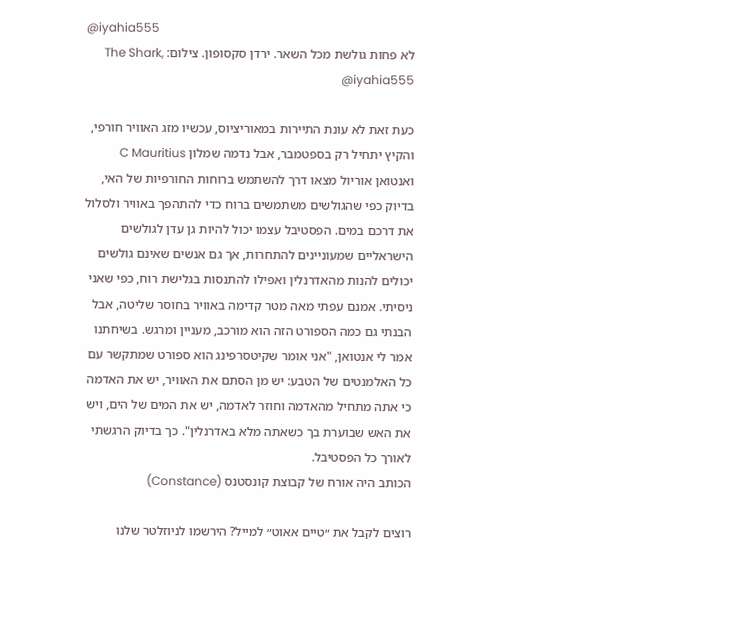@iyahia555
לא פחות גולשת מכל השאר. ירדן סקסופון. צילום: The Shark, @iyahia555

כעת זאת לא עונת התיירות במאוריציוס, עכשיו מזג האוויר חורפי, והקיץ יתחיל רק בספטמבר, אבל נדמה שמלון C Mauritius ואנטואן אוריול מצאו דרך להשתמש ברוחות החורפיות של האי, בדיוק כפי שהגולשים משתמשים ברוח כדי להתהפך באוויר ולסלול את דרכם במים. הפסטיבל עצמו יכול להיות גן עדן לגולשים הישראליים שמעוניינים להתחרות, אך גם אנשים שאינם גולשים יכולים להנות מהאדרנלין ואפילו להתנסות בגלישת רוח, כפי שאני ניסיתי. אמנם עפתי מאה מטר קדימה באוויר בחוסר שליטה, אבל הבנתי גם כמה הספורט הזה הוא מורכב, מעניין ומרגש. בשיחתנו אמר לי אנטואן, "אני אומר שקיטסרפינג הוא ספורט שמתקשר עם כל האלמנטים של הטבע: יש מן הסתם את האוויר, יש את האדמה כי אתה מתחיל מהאדמה וחוזר לאדמה, יש את המים של הים, ויש את האש שבוערת בך כשאתה מלא באדרנלין". כך בדיוק הרגשתי לאורך כל הפסטיבל.
הכותב היה אורח של קבוצת קונסטנס (Constance)

רוצים לקבל את ״טיים אאוט״ למייל? הירשמו לניוזלטר שלנו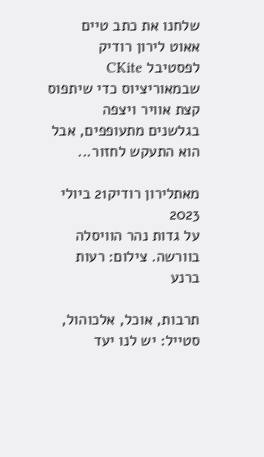שלחנו את כתב טיים אאוט לירון רודיק לפסטיבל CKite שבמאוריציוס כדי שיתפוס קצת אוויר ויצפה בגלשנים מתעופפים, אבל הוא התעקש לחזור...

מאתלירון רודיק21 ביולי 2023
על גדות נהר הוויסלה בוורשה. צילום: רעות ברנע

תרבות, אוכל, אלכוהול, סטייל: יש לנו יעד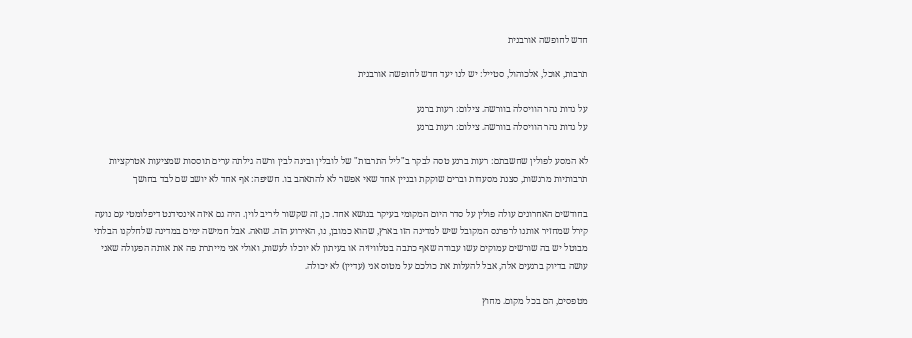חדש לחופשה אורבנית

תרבות, אוכל, אלכוהול, סטייל: יש לנו יעד חדש לחופשה אורבנית

על גדות נהר הוויסלה בוורשה. צילום: רעות ברנע
על גדות נהר הוויסלה בוורשה. צילום: רעות ברנע

לא המסע לפולין שחשבתם: רעות ברנע טסה לבקר ב"ליל התרבות" של לובלין ובינה לבין ורשה גילתה ערים תוססות שמציעות אטרקציות תרבותיות מרגשות, סצנת מסעדות וברים שוקקת ובניין אחד שאי אפשר לא להתאהב בו. חשיפה: אף אחד לא יושב שם לבד בחושך

בחודשים האחרונים עולה פולין על סדר היום המקומי בעיקר בנושא אחד. כן, זה שקשור ליריב לוין. היה גם איזה אינסידנט דיפלומטי עם נועה קירל שמחזיר אותנו לרפרנס המקובל שיש למדינה הזו בארץ, שהוא כמובן, נו, האירוע הזה. שואה. אבל חמישה ימים במדינה שלחלקנו הבלתי מבוטל יש בה שורשים עמוקים עשו עבודה שאף כתבה בטלוויזיה או בעיתון לא יוכלו לעשות, ואולי אני מייתרת פה את אותה הפעולה שאני עושה בדיוק ברגעים אלה, אבל להעלות את כולכם על מטוס אני (עדיין) לא יכולה.

מטפסים, הם בכל מקום. מחוץ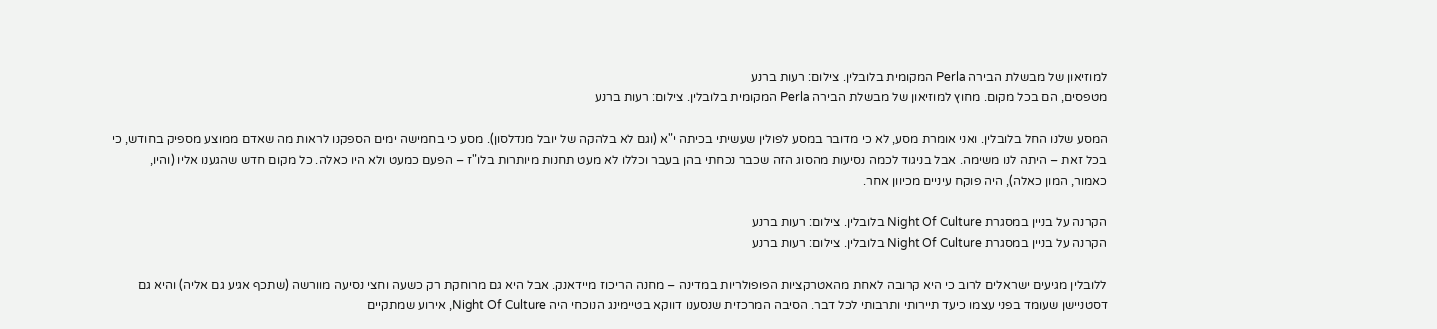למוזיאון של מבשלת הבירה Perla המקומית בלובלין. צילום: רעות ברנע
מטפסים, הם בכל מקום. מחוץ למוזיאון של מבשלת הבירה Perla המקומית בלובלין. צילום: רעות ברנע

המסע שלנו החל בלובלין. ואני אומרת מסע, לא כי מדובר במסע לפולין שעשיתי בכיתה י"א (וגם לא בלהקה של יובל מנדלסון). מסע כי בחמישה ימים הספקנו לראות מה שאדם ממוצע מספיק בחודש, כי בכל זאת – היתה לנו משימה. אבל בניגוד לכמה נסיעות מהסוג הזה שכבר נכחתי בהן בעבר וכללו לא מעט תחנות מיותרות בלו"ז – הפעם כמעט ולא היו כאלה. כל מקום חדש שהגענו אליו (והיו, כאמור, המון כאלה), היה פוקח עיניים מכיוון אחר.

הקרנה על בניין במסגרת Night Of Culture בלובלין. צילום: רעות ברנע
הקרנה על בניין במסגרת Night Of Culture בלובלין. צילום: רעות ברנע

ללובלין מגיעים ישראלים לרוב כי היא קרובה לאחת מהאטרקציות הפופולריות במדינה – מחנה הריכוז מיידאנק. אבל היא גם מרוחקת רק כשעה וחצי נסיעה מוורשה (שתכף אגיע גם אליה) והיא גם דסטניישן שעומד בפני עצמו כיעד תיירותי ותרבותי לכל דבר. הסיבה המרכזית שנסענו דווקא בטיימינג הנוכחי היה Night Of Culture, אירוע שמתקיים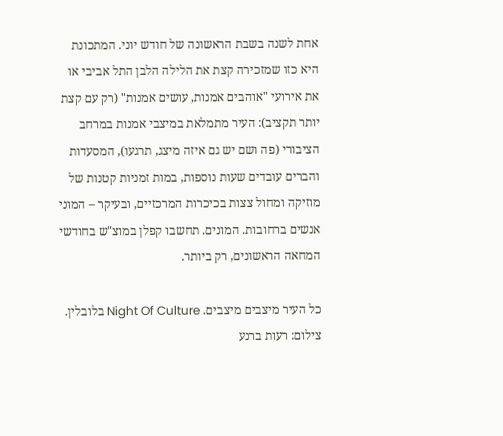אחת לשנה בשבת הראשונה של חודש יוני. המתכונת היא כזו שמזכירה קצת את הלילה הלבן התל אביבי או את אירועי "אוהבים אמנות, עושים אמנות" (רק עם קצת יותר תקציב): העיר מתמלאת במיצבי אמנות במרחב הציבורי (פה ושם יש גם איזה מיצג, תרגעו), המסעדות והברים עובדים שעות נוספות, במות זמניות קטנות של מוזיקה ומחול צצות בכיכרות המרכזיים, ובעיקר – המוני אנשים ברחובות. המונים. תחשבו קפלן במוצ"ש בחודשי המחאה הראשונים, רק ביותר.

כל העיר מיצבים מיצבים. Night Of Culture בלובלין. צילום: רעות ברנע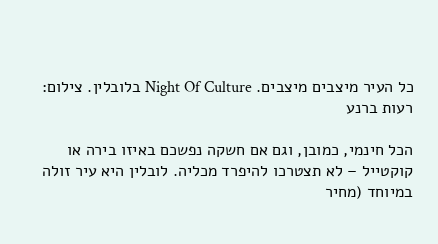כל העיר מיצבים מיצבים. Night Of Culture בלובלין. צילום: רעות ברנע

הכל חינמי, כמובן, וגם אם חשקה נפשכם באיזו בירה או קוקטייל – לא תצטרכו להיפרד מכליה. לובלין היא עיר זולה במיוחד (מחיר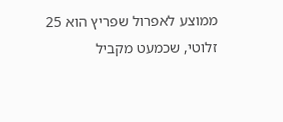ממוצע לאפרול שפריץ הוא 25 זלוטי, שכמעט מקביל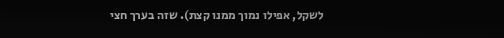לשקל, אפילו נמוך ממנו קצת). שזה בערך חצי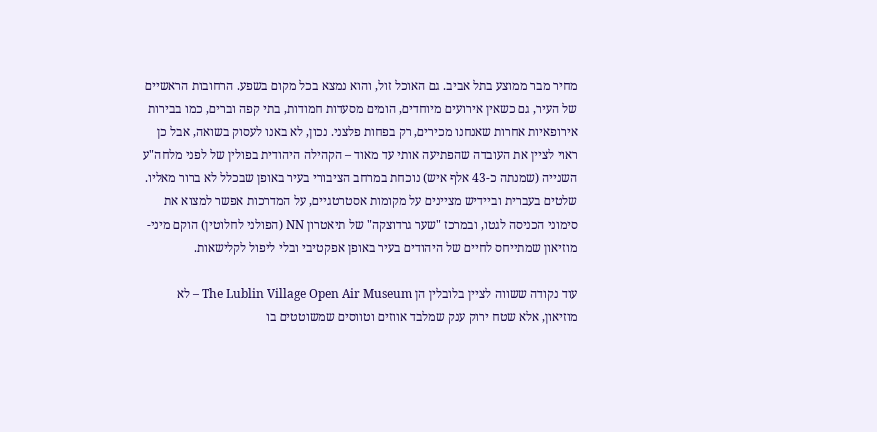מחיר מבר ממוצע בתל אביב. גם האוכל זול, והוא נמצא בכל מקום בשפע. הרחובות הראשיים של העיר, גם כשאין אירועים מיוחדים, הומים מסעדות חמודות, בתי קפה וברים, כמו בבירות אירופאיות אחרות שאנחנו מכירים, רק בפחות פלצני. נכון, לא באנו לעסוק בשואה, אבל כן ראוי לציין את העובדה שהפתיעה אותי עד מאוד – הקהילה היהודית בפולין של לפני מלחה"ע השנייה (שמנתה כ-43 אלף איש) נוכחת במרחב הציבורי בעיר באופן שבכלל לא ברור מאליו. שלטים בעברית וביידיש מציינים על מקומות אסטרטגיים, על המדרכות אפשר למצוא את סימוני הכניסה לגטו, ובמרכז "שער גרדוצקה" של תיאטרון NN (הפולני לחלוטין) הוקם מיני-מוזיאון שמתייחס לחיים של היהודים בעיר באופן אפקטיבי ובלי ליפול לקלישאות.

עוד נקודה ששווה לציין בלובלין הן The Lublin Village Open Air Museum – לא מוזיאון, אלא שטח ירוק ענק שמלבד אווזים וטווסים שמשוטטים בו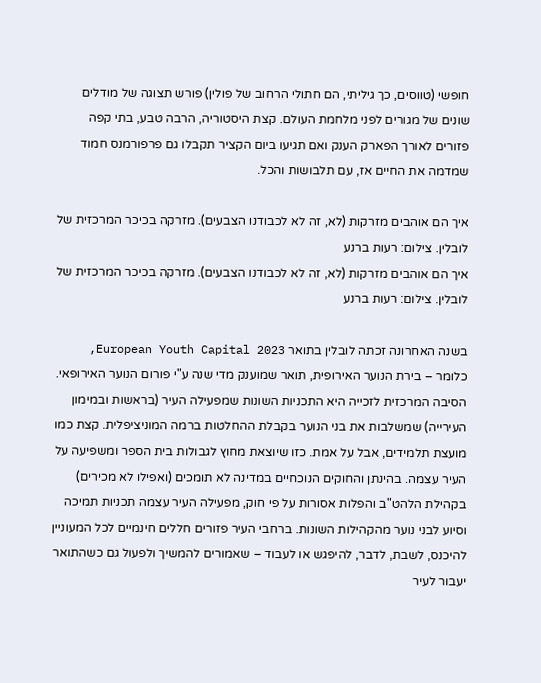חופשי (טווסים, כך גיליתי, הם חתולי הרחוב של פולין) פורש תצוגה של מודלים שונים של מגורים לפני מלחמת העולם. קצת היסטוריה, הרבה טבע, בתי קפה פזורים לאורך הפארק הענק ואם תגיעו ביום הקציר תקבלו גם פרפורמנס חמוד שמדמה את החיים אז, עם תלבושות והכל.

איך הם אוהבים מזרקות (לא, זה לא לכבודנו הצבעים). מזרקה בכיכר המרכזית של לובלין. צילום: רעות ברנע
איך הם אוהבים מזרקות (לא, זה לא לכבודנו הצבעים). מזרקה בכיכר המרכזית של לובלין. צילום: רעות ברנע

בשנה האחרונה זכתה לובלין בתואר European Youth Capital 2023, כלומר – בירת הנוער האירופית, תואר שמוענק מדי שנה ע"י פורום הנוער האירופאי. הסיבה המרכזית לזכייה היא התכניות השונות שמפעילה העיר (בראשות ובמימון העירייה) שמשלבות את בני הנוער בקבלת ההחלטות ברמה המוניציפלית. קצת כמו מועצת תלמידים, אבל על אמת. כזו שיוצאת מחוץ לגבולות בית הספר ומשפיעה על העיר עצמה. בהינתן והחוקים הנוכחיים במדינה לא תומכים (ואפילו לא מכירים) בקהילת הלהט"ב והפלות אסורות על פי חוק, מפעילה העיר עצמה תכניות תמיכה וסיוע לבני נוער מהקהילות השונות. ברחבי העיר פזורים חללים חינמיים לכל המעוניין להיכנס, לשבת, לדבר, להיפגש או לעבוד – שאמורים להמשיך ולפעול גם כשהתואר יעבור לעיר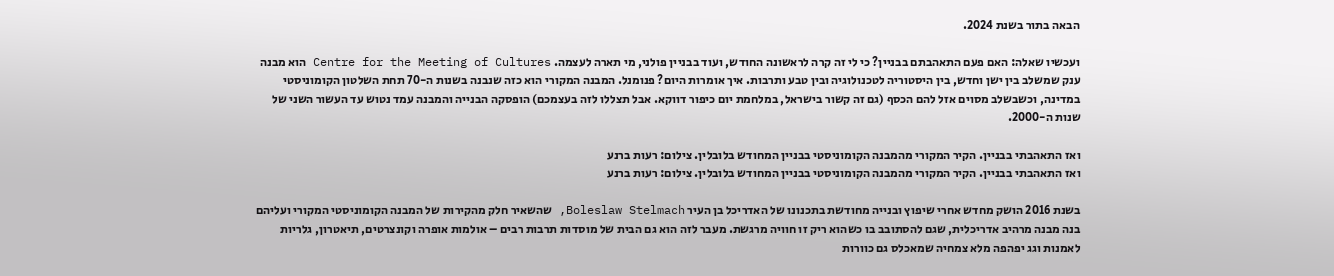הבאה בתור בשנת 2024.

ועכשיו שאלה: האם פעם התאהבתם בבניין? כי לי זה קרה לראשונה החודש, ועוד בבניין פולני, מי תארה לעצמה. Centre for the Meeting of Cultures הוא מבנה ענק שמשלב בין ישן וחדש, בין היסטוריה לטכנולוגיה ובין טבע ותרבות. איך אומרות היום? פנומנל. המבנה המקורי הוא כזה שנבנה בשנות ה-70 תחת השלטון הקומוניסטי במדינה, וכשבשלב מסוים אזל להם הכסף (גם זה קשור בישראל, במלחמת יום כיפור דווקא. אבל תצללו לזה בעצמכם) הופסקה הבנייה והמבנה עמד נטוש עד העשור השני של שנות ה-2000.

ואז התאהבתי בבניין. הקיר המקורי מהמבנה הקומוניסטי בבניין המחודש בלובלין. צילום: רעות ברנע
ואז התאהבתי בבניין. הקיר המקורי מהמבנה הקומוניסטי בבניין המחודש בלובלין. צילום: רעות ברנע

בשנת 2016 הושק מחדש אחרי שיפוץ ובנייה מחודשת בתכנונו של האדריכל בן העיר Boleslaw Stelmach, שהשאיר חלק מהקירות של המבנה הקומוניסטי המקורי ועליהם בנה מבנה מרהיב אדריכלית, שגם להסתובב בו כשהוא ריק זו חוויה מרגשת. מעבר לזה הוא גם הבית של מוסדות תרבות רבים – אולמות אופרה וקונצרטים, תיאטרון, גלריות לאמנות וגג יפהפה מלא צמחיה שמאכלס גם כוורות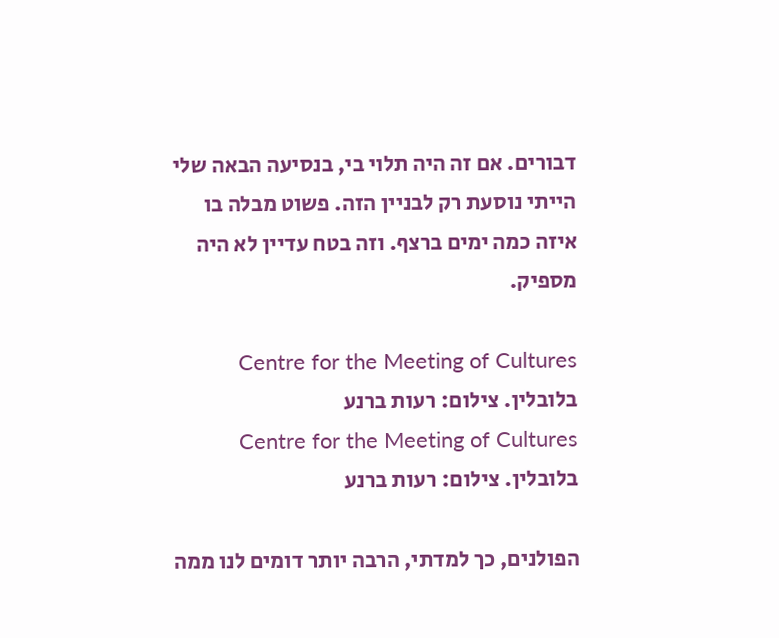דבורים. אם זה היה תלוי בי, בנסיעה הבאה שלי הייתי נוסעת רק לבניין הזה. פשוט מבלה בו איזה כמה ימים ברצף. וזה בטח עדיין לא היה מספיק.

Centre for the Meeting of Cultures בלובלין. צילום: רעות ברנע
Centre for the Meeting of Cultures בלובלין. צילום: רעות ברנע

הפולנים, כך למדתי, הרבה יותר דומים לנו ממה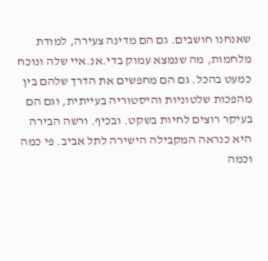שאנחנו חושבים. גם הם מדינה צעירה, למודת מלחמות, מה שנמצא עמוק בדי.אנ.איי שלה ונוכח כמעט בהכל. גם הם מחפשים את הדרך שלהם בין מהפכות שלטוניות והיסטוריה בעייתית, וגם הם בעיקר רוצים לחיות בשקט. ובכיף. ורשה הבירה היא כנראה המקבילה הישירה לתל אביב. פי כמה וכמה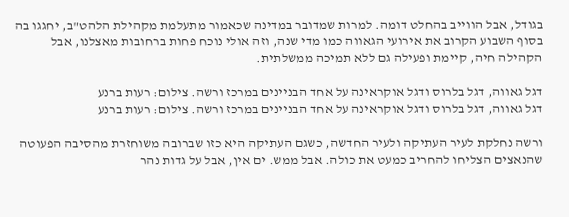בגודל, אבל הווייב בהחלט דומה. למרות שמדובר במדינה שכאמור מתעלמת מקהילת הלהט"ב, יחגגו בה בסוף השבוע הקרוב את אירועי הגאווה כמו מדי שנה, וזה אולי נוכח פחות ברחובות מאצלנו, אבל הקהילה חיה, קיימת ופעילה גם ללא תמיכה ממשלתית.

דגל גאווה, דגל בלרוס ודגל אוקראינה על אחד הבניינים במרכז ורשה. צילום: רעות ברנע
דגל גאווה, דגל בלרוס ודגל אוקראינה על אחד הבניינים במרכז ורשה. צילום: רעות ברנע

ורשה נחלקת לעיר העתיקה ולעיר החדשה, כשגם העתיקה היא כזו שברובה משוחזרת מהסיבה הפעוטה שהנאצים הצליחו להחריב כמעט את כולה. אבל ממש. ים אין, אבל על גדות נהר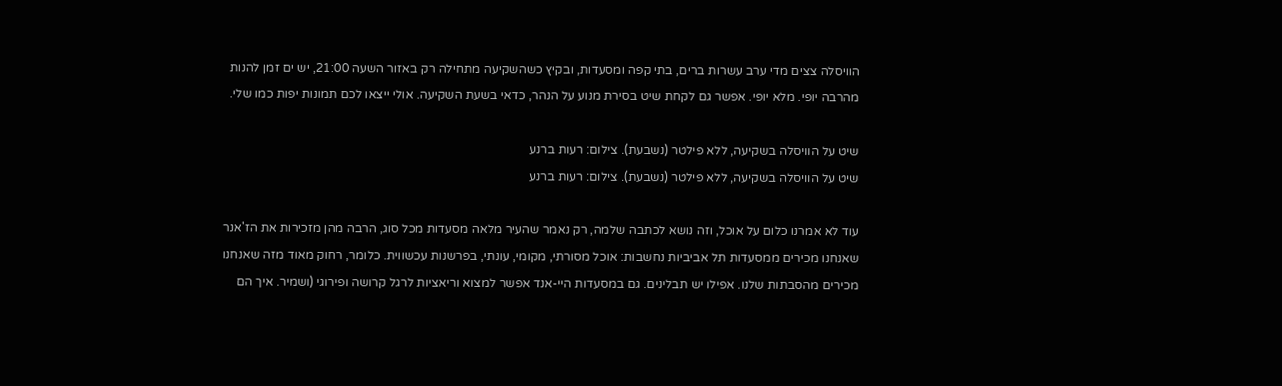הוויסלה צצים מדי ערב עשרות ברים, בתי קפה ומסעדות, ובקיץ כשהשקיעה מתחילה רק באזור השעה 21:00, יש ים זמן להנות מהרבה יופי. מלא יופי. אפשר גם לקחת שיט בסירת מנוע על הנהר, כדאי בשעת השקיעה. אולי ייצאו לכם תמונות יפות כמו שלי.

שיט על הוויסלה בשקיעה, ללא פילטר (נשבעת). צילום: רעות ברנע
שיט על הוויסלה בשקיעה, ללא פילטר (נשבעת). צילום: רעות ברנע

עוד לא אמרנו כלום על אוכל, וזה נושא לכתבה שלמה, רק נאמר שהעיר מלאה מסעדות מכל סוג, הרבה מהן מזכירות את הז'אנר שאנחנו מכירים ממסעדות תל אביביות נחשבות: אוכל מסורתי, מקומי, עונתי, בפרשנות עכשווית. כלומר, רחוק מאוד מזה שאנחנו מכירים מהסבתות שלנו. אפילו יש תבלינים. גם במסעדות היי-אנד אפשר למצוא וריאציות לרגל קרושה ופירוגי (ושמיר. איך הם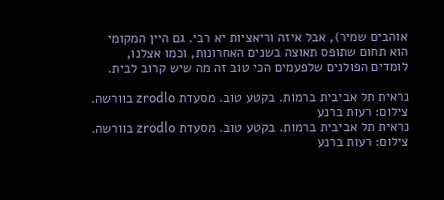אוהבים שמיר), אבל איזה וריאציות יא רבי. גם היין המקומי הוא תחום שתופס תאוצה בשנים האחרונות, וכמו אצלנו, לומדים הפולנים שלפעמים הכי טוב זה מה שיש קרוב לבית.

נראית תל אביבית ברמות. בקטע טוב. מסעדת zrodlo בוורשה. צילום: רעות ברנע
נראית תל אביבית ברמות. בקטע טוב. מסעדת zrodlo בוורשה. צילום: רעות ברנע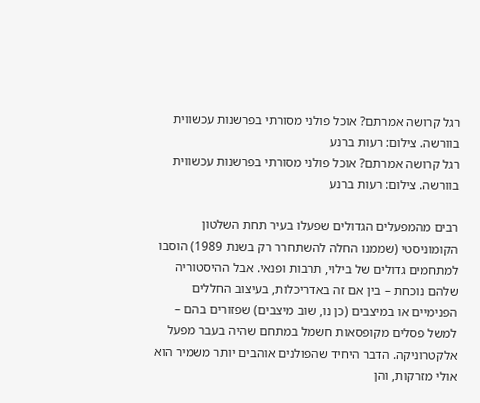רגל קרושה אמרתם? אוכל פולני מסורתי בפרשנות עכשווית בוורשה. צילום: רעות ברנע
רגל קרושה אמרתם? אוכל פולני מסורתי בפרשנות עכשווית בוורשה. צילום: רעות ברנע

רבים מהמפעלים הגדולים שפעלו בעיר תחת השלטון הקומוניסטי (שממנו החלה להשתחרר רק בשנת 1989) הוסבו למתחמים גדולים של בילוי, תרבות ופנאי. אבל ההיסטוריה שלהם נוכחת – בין אם זה באדריכלות, בעיצוב החללים הפנימיים או במיצבים (כן נו, שוב מיצבים) שפזורים בהם – למשל פסלים מקופסאות חשמל במתחם שהיה בעבר מפעל אלקטרוניקה. הדבר היחיד שהפולנים אוהבים יותר משמיר הוא אולי מזרקות, והן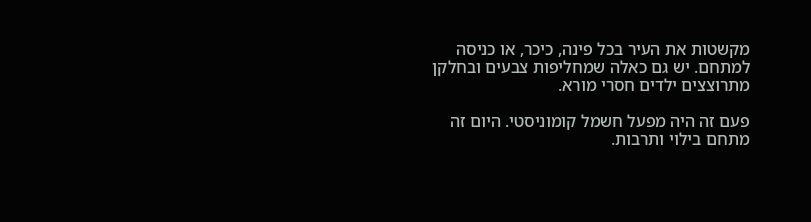מקשטות את העיר בכל פינה, כיכר, או כניסה למתחם. יש גם כאלה שמחליפות צבעים ובחלקן מתרוצצים ילדים חסרי מורא.

פעם זה היה מפעל חשמל קומוניסטי. היום זה מתחם בילוי ותרבות.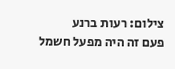צילום: רעות ברנע
פעם זה היה מפעל חשמל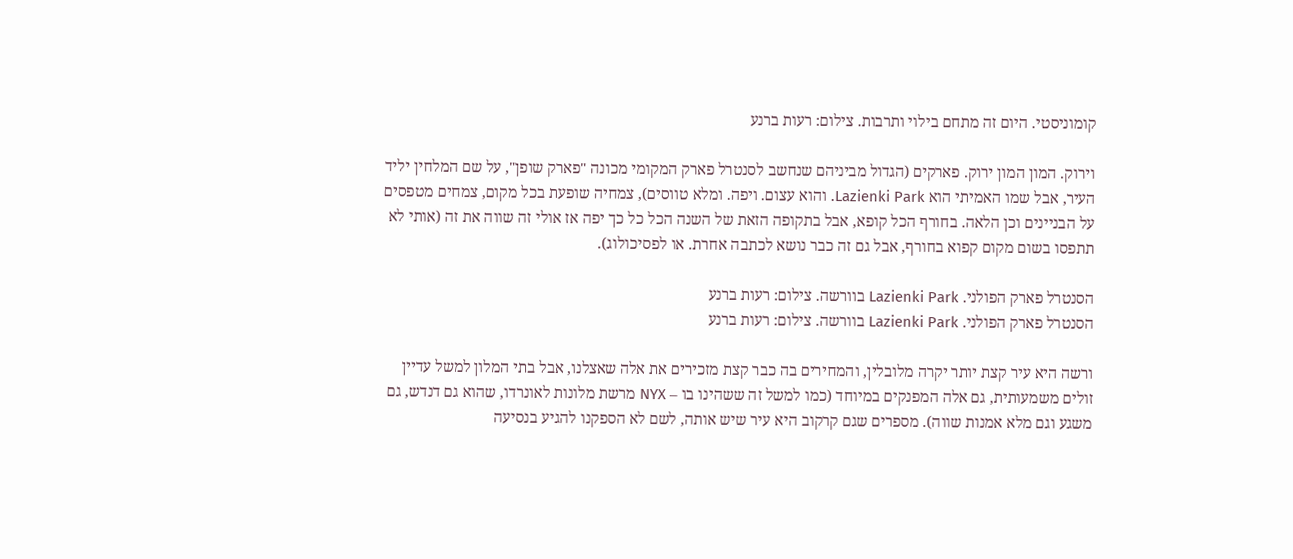קומוניסטי. היום זה מתחם בילוי ותרבות. צילום: רעות ברנע

וירוק. המון המון ירוק. פארקים (הגדול מביניהם שנחשב לסנטרל פארק המקומי מכונה "פארק שופן", על שם המלחין יליד העיר, אבל שמו האמיתי הוא Lazienki Park. והוא עצום. ויפה. ומלא טווסים), צמחיה שופעת בכל מקום, צמחים מטפסים על הבניינים וכן הלאה. בחורף הכל קופא, אבל בתקופה הזאת של השנה הכל כל כך יפה אז אולי זה שווה את זה (אותי לא תתפסו בשום מקום קפוא בחורף, אבל גם זה כבר נושא לכתבה אחרת. או לפסיכולוג).

הסנטרל פארק הפולני. Lazienki Park בוורשה. צילום: רעות ברנע
הסנטרל פארק הפולני. Lazienki Park בוורשה. צילום: רעות ברנע

ורשה היא עיר קצת יותר יקרה מלובלין, והמחירים בה כבר קצת מזכירים את אלה שאצלנו, אבל בתי המלון למשל עדיין זולים משמעותית, גם אלה המפנקים במיוחד (כמו למשל זה ששהינו בו – NYX מרשת מלונות לאונרדו, שהוא גם דנדש, גם משגע וגם מלא אמנות שווה). מספרים שגם קרקוב היא עיר שיש אותה, לשם לא הספקנו להגיע בנסיעה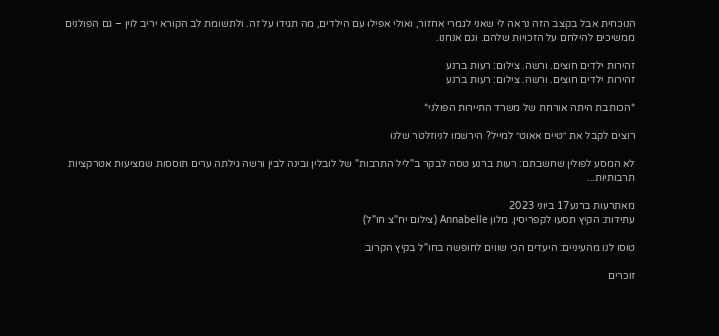הנוכחית אבל בקצב הזה נראה לי שאני לגמרי אחזור, ואולי אפילו עם הילדים, מה תגידו על זה. ולתשומת לב הקורא יריב לוין – גם הפולנים ממשיכים להילחם על הזכויות שלהם. וגם אנחנו.

זהירות ילדים חוצים. ורשה. צילום: רעות ברנע
זהירות ילדים חוצים. ורשה. צילום: רעות ברנע

*הכותבת היתה אורחת של משרד התיירות הפולני*

רוצים לקבל את ״טיים אאוט״ למייל? הירשמו לניוזלטר שלנו

לא המסע לפולין שחשבתם: רעות ברנע טסה לבקר ב"ליל התרבות" של לובלין ובינה לבין ורשה גילתה ערים תוססות שמציעות אטרקציות תרבותיות...

מאתרעות ברנע17 ביוני 2023
עתידות: הקיץ תסעו לקפריסין. מלון Annabelle (צילום יח"צ חו"ל)

טוסו לנו מהעיניים: היעדים הכי שווים לחופשה בחו"ל בקיץ הקרוב

זוכרים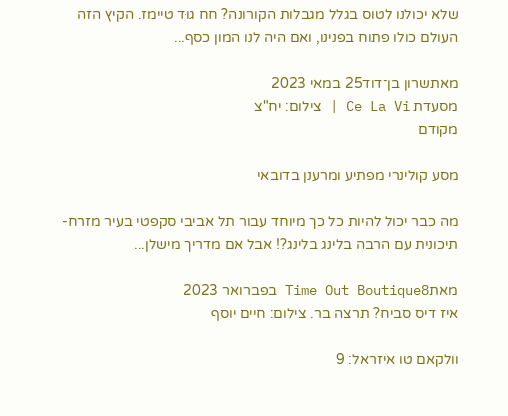שלא יכולנו לטוס בגלל מגבלות הקורונה? חח גוּד טיימז. הקיץ הזה העולם כולו פתוח בפנינו, ואם היה לנו המון כסף...

מאתשרון בן־דוד25 במאי 2023
מסעדת Ce La Vi | צילום: יח"צ
מקודם

מסע קולינרי מפתיע ומרענן בדובאי

מה כבר יכול להיות כל כך מיוחד עבור תל אביבי סקפטי בעיר מזרח-תיכונית עם הרבה בלינג בלינג?! אבל אם מדריך מישלן...

מאתTime Out Boutique8 בפברואר 2023
איז דיס סביח? תרצה בר. צילום: חיים יוסף

וולקאם טו איזראל: 9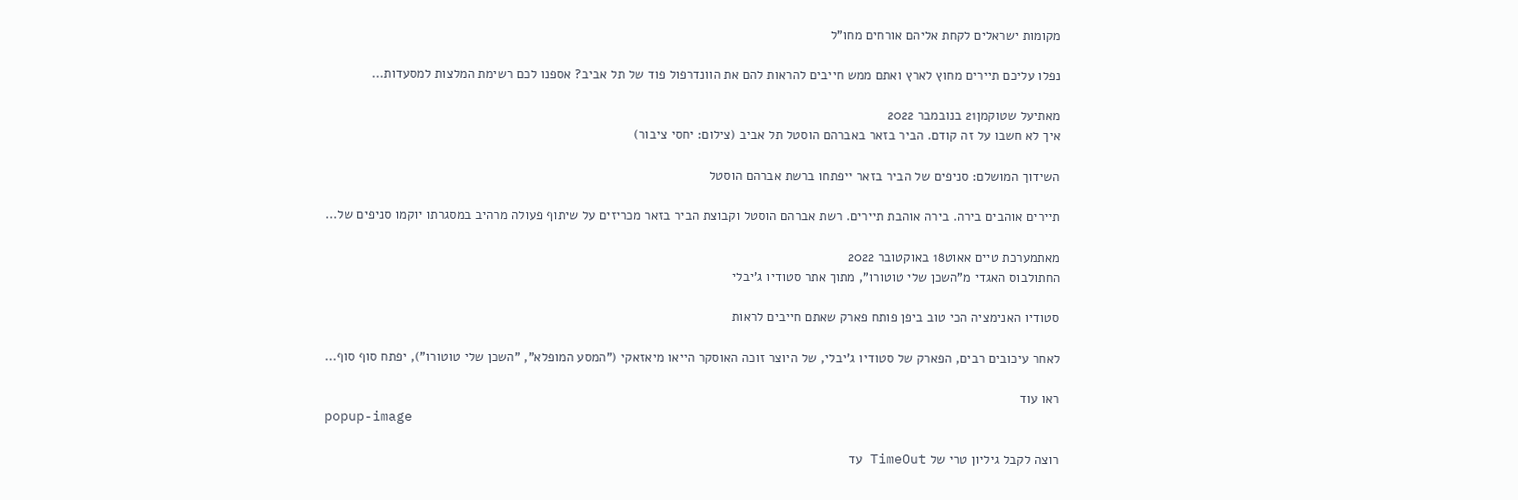מקומות ישראלים לקחת אליהם אורחים מחו"ל

נפלו עליכם תיירים מחוץ לארץ ואתם ממש חייבים להראות להם את הוונדרפול פוד של תל אביב? אספנו לכם רשימת המלצות למסעדות...

מאתיעל שטוקמן21 בנובמבר 2022
איך לא חשבו על זה קודם. הביר בזאר באברהם הוסטל תל אביב (צילום: יחסי ציבור)

השידוך המושלם: סניפים של הביר בזאר ייפתחו ברשת אברהם הוסטל

תיירים אוהבים בירה. בירה אוהבת תיירים. רשת אברהם הוסטל וקבוצת הביר בזאר מכריזים על שיתוף פעולה מרהיב במסגרתו יוקמו סניפים של...

מאתמערכת טיים אאוט18 באוקטובר 2022
החתולבוס האגדי מ"השכן שלי טוטורו", מתוך אתר סטודיו ג'יבלי

סטודיו האנימציה הכי טוב ביפן פותח פארק שאתם חייבים לראות

לאחר עיכובים רבים, הפארק של סטודיו ג'יבלי, של היוצר זוכה האוסקר הייאו מיאזאקי ("המסע המופלא", "השכן שלי טוטורו"), יפתח סוף סוף...

ראו עוד
popup-image

רוצה לקבל גיליון טרי של TimeOut עד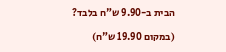הבית ב-9.90 ש"ח בלבד?

(במקום 19.90 ש"ח)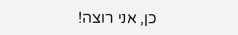כן, אני רוצה!